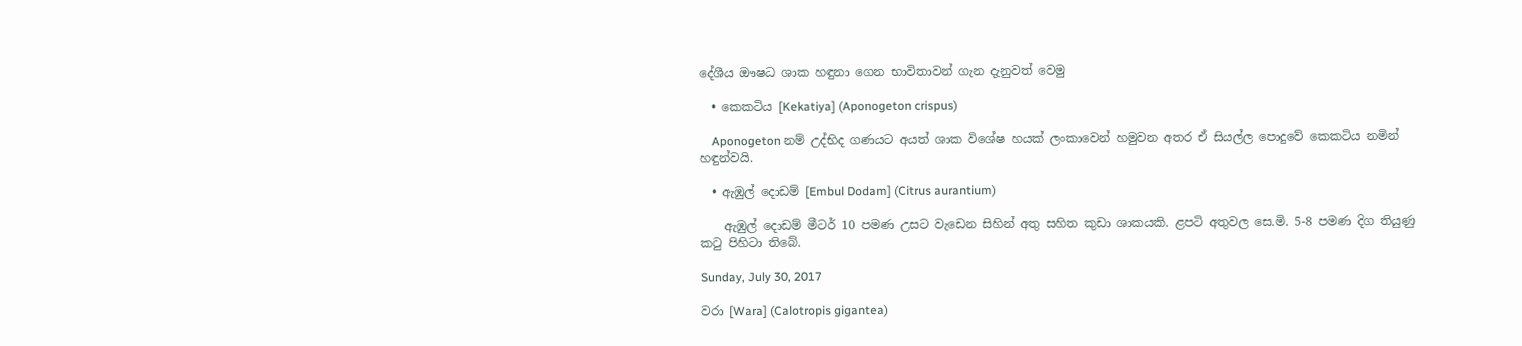දේශීය ඖෂධ ශාක හඳුනා ගෙන භාවිතාවන් ගැන දැනුවත් වෙමු

  • කෙකටිය [Kekatiya] (Aponogeton crispus)

    Aponogeton නම් උද්භිද ගණයට අයත් ශාක විශේෂ හයක් ලංකාවෙන් හමුවන අතර ඒ සියල්ල පොදුවේ කෙකටිය නමින් හඳුන්වයි.

  • ඇඹුල් දොඩම් [Embul Dodam] (Citrus aurantium)

    ඇඹුල් දොඩම් මීටර් 10 පමණ උසට වැඩෙන සිහින් අතු සහිත කුඩා ශාකයකි. ළපටි අතුවල සෙ.මි. 5-8 පමණ දිග තියුණු කටු පිහිටා තිබේ.

Sunday, July 30, 2017

වරා [Wara] (Calotropis gigantea)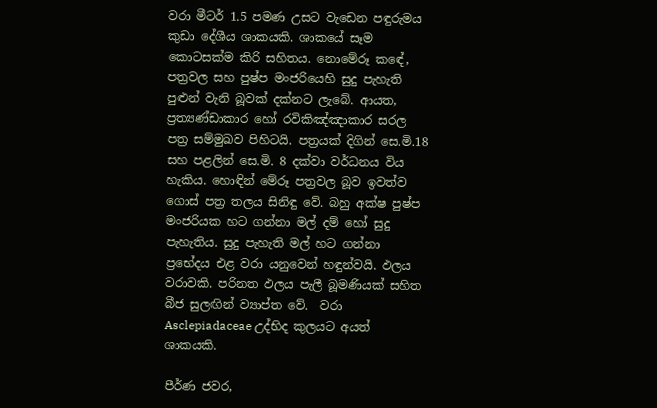වරා මීටර් 1.5 පමණ උසට වැඩෙන පඳුරුමය කුඩා දේශීය ශාකයකි. ශාකයේ සෑම කොටසක්ම කිරි සහිතය. නොමේරූ කඳේ, පත්‍රවල සහ පුෂ්ප මංජරියෙහි සුදු පැහැති පුළුන් වැනි බූවක් දක්නට ලැබේ. ආයත, ප්‍රත්‍යණ්ඩාකාර හෝ රවිකිඤ්ඤාකාර සරල පත්‍ර සම්මුඛව පිහිටයි. පත්‍රයක් දිගින් සෙ.මි.18 සහ පළලින් සෙ.මි. 8 දක්වා වර්ධනය විය හැකිය. හොඳින් මේරූ පත්‍රවල බූව ඉවත්ව ගොස් පත්‍ර තලය සිනිඳු වේ. බහු අක්ෂ පුෂ්ප මංජරියක හට ගන්නා මල් දම් හෝ සුදු පැහැතිය. සුදු පැහැති මල් හට ගන්නා ප්‍රභේදය එළ වරා යනුවෙන් හඳුන්වයි. ඵලය වරාවකි. පරිනත ඵලය පැලී බූමණියක් සහිත බීජ සුලඟින් ව්‍යාප්ත වේ.  වරා Asclepiadaceae උද්භිද කුලයට අයත් ශාකයකි.

පීර්ණ ජවර,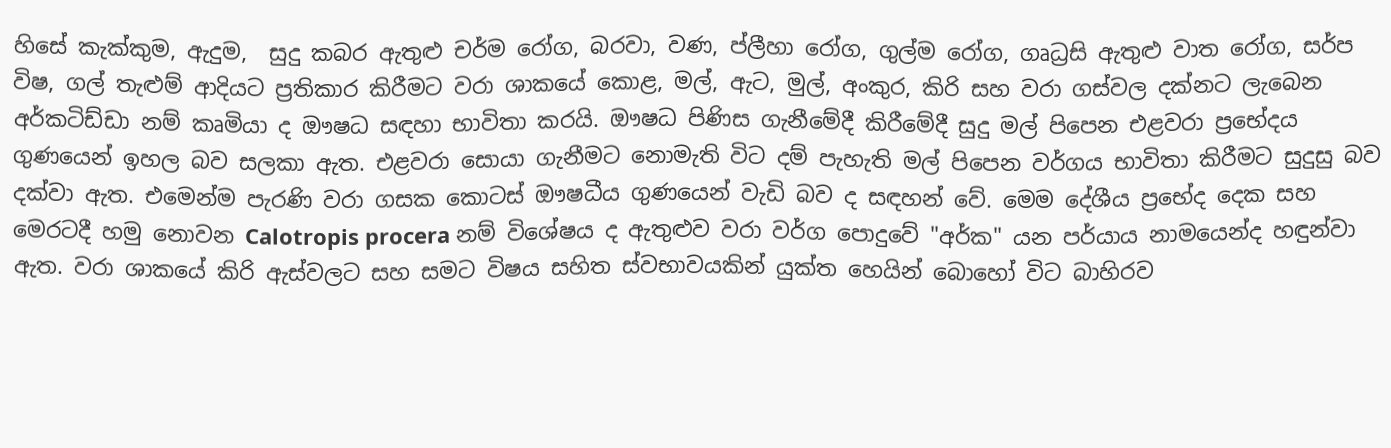හිසේ කැක්කුම, ඇදුම,  සුදු කබර ඇතුළු චර්ම රෝග, බරවා, වණ, ප්ලීහා රෝග, ගුල්ම රෝග, ගෘධ්‍රසි ඇතුළු වාත රෝග, සර්ප විෂ, ගල් තැළුම් ආදියට ප්‍රතිකාර කිරීමට වරා ශාකයේ කොළ, මල්, ඇට, මුල්, අංකුර, කිරි සහ වරා ගස්වල දක්නට ලැබෙන අර්කටිඩ්ඩා නම් කෘමියා ද ඖෂධ සඳහා භාවිතා කරයි. ඖෂධ පිණිස ගැනීමේදී කිරීමේදී සුදු මල් පිපෙන එළවරා ප්‍රභේදය ගුණයෙන් ඉහල බව සලකා ඇත. එළවරා සොයා ගැනීමට නොමැති විට දම් පැහැති මල් පිපෙන වර්ගය භාවිතා කිරීමට සුදුසු බව දක්වා ඇත. එමෙන්ම පැරණි වරා ගසක කොටස් ඖෂධීය ගුණයෙන් වැඩි බව ද සඳහන් වේ. මෙම දේශීය ප්‍රභේද දෙක සහ මෙරටදී හමු නොවන Calotropis procera නම් විශේෂය ද ඇතුළුව වරා වර්ග පොදුවේ "අර්ක" යන පර්යාය නාමයෙන්ද හඳුන්වා ඇත. වරා ශාකයේ කිරි ඇස්වලට සහ සමට විෂය සහිත ස්වභාවයකින් යුක්ත හෙයින් බොහෝ විට බාහිරව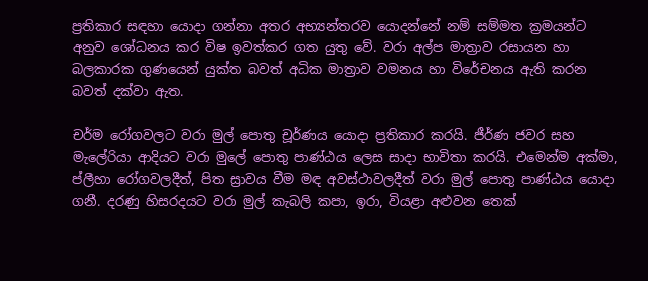ප්‍රතිකාර සඳහා යොදා ගන්නා අතර අභ්‍යන්තරව යොදන්නේ නම් සම්මත ක්‍රමයන්ට අනුව ශෝධනය කර විෂ ඉවත්කර ගත යුතු වේ. වරා අල්ප මාත්‍රාව රසායන හා බලකාරක ගුණයෙන් යුක්ත බවත් අධික මාත්‍රාව වමනය හා විරේචනය ඇති කරන බවත් දක්වා ඇත.

චර්ම රෝගවලට වරා මුල් පොතු චූර්ණය යොදා ප්‍රතිකාර කරයි. ජීර්ණ ජවර සහ මැලේරියා ආදියට වරා මුලේ පොතු පාණ්ඨය ලෙස සාදා භාවිතා කරයි. එමෙන්ම අක්මා, ප්ලීහා රෝගවලදීත්, පිත ස්‍රාවය වීම මඳ අවස්ථාවලදීත් වරා මුල් පොතු පාණ්ඨය යොදා ගනී. දරණු හිසරදයට වරා මුල් කැබලි කපා, ඉරා, වියළා අළුවන තෙක්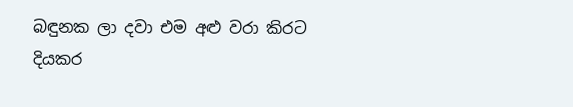බඳුනක ලා දවා එම අළු වරා කිරට දියකර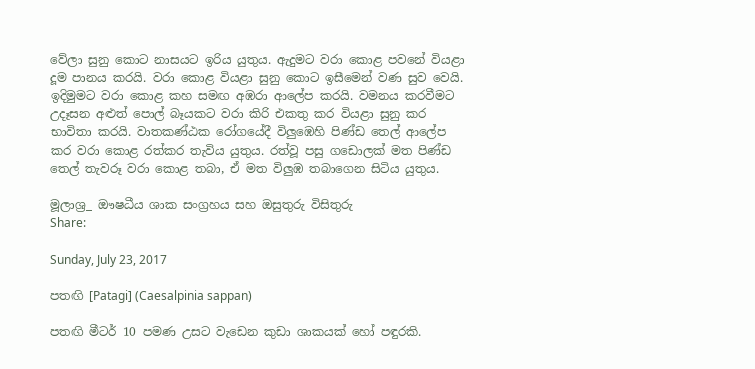වේලා සුනු කොට නාසයට ඉරිය යුතුය. ඇදුමට වරා කොළ පවනේ වියළා දූම පානය කරයි. වරා කොළ වියළා සුනු කොට ඉසීමෙන් වණ සුව වෙයි. ඉදිමුමට වරා කොළ කහ සමඟ අඹරා ආලේප කරයි. වමනය කරවීමට උදෑසන අළුත් පොල් බෑයකට වරා කිරි එකතු කර වියළා සුනු කර භාවිතා කරයි. වාතකණ්ඨක රෝගයේදී විලුඹෙහි පිණ්ඩ තෙල් ආලේප කර වරා කොළ රත්කර තැවිය යුතුය. රත්වූ පසු ගඩොලක් මත පිණ්ඩ තෙල් තැවරූ වරා කොළ තබා, ඒ මත විලුඹ තබාගෙන සිටිය යුතුය.

මූලාශ්‍ර_ ඖෂධීය ශාක සංග්‍රහය සහ ඔසුතුරු විසිතුරු
Share:

Sunday, July 23, 2017

පතඟි [Patagi] (Caesalpinia sappan)

පතඟි මීටර් 10 පමණ උසට වැඩෙන කුඩා ශාකයක් හෝ පඳුරකි.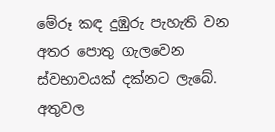මේරූ කඳ දුඹුරු පැහැති වන අතර පොතු ගැලවෙන ස්වභාවයක් දක්නට ලැබේ. අතුවල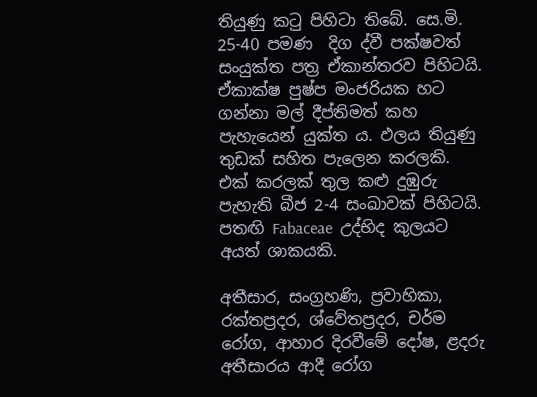තියුණු කටු පිහිටා තිබේ. සෙ.මි. 25-40 පමණ  දිග ද්වී පක්ෂවත් සංයුක්ත පත්‍ර ඒකාන්තරව පිහිටයි. ඒකාක්ෂ පුෂ්ප මංජරියක හට ගන්නා මල් දීප්තිමත් කහ පැහැයෙන් යුක්ත ය. ඵලය තියුණු තුඩක් සහිත පැලෙන කරලකි. එක් කරලක් තුල කළු දුඹුරු පැහැති බීජ 2-4 සංඛාවක් පිහිටයි. පතඟි Fabaceae  උද්භිද කුලයට අයත් ශාකයකි.

අතීසාර, සංග්‍රහණි, ප්‍රවාහිකා, රක්තප්‍රදර, ශ්වේතප්‍රදර, චර්ම රෝග, ආහාර දිරවීමේ දෝෂ, ළදරු අතීසාරය ආදී රෝග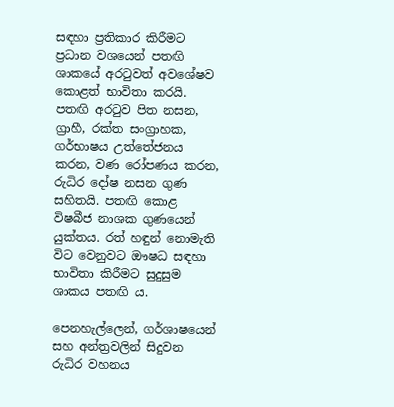සඳහා ප්‍රතිකාර කිරීමට ප්‍රධාන වශයෙන් පතඟි ශාකයේ අරටුවත් අවශේෂව කොළත් භාවිතා කරයි. පතඟි අරටුව පිත නසන, ග්‍රාහී, රක්ත සංග්‍රාහක, ගර්භාෂය උත්තේජනය කරන, වණ රෝපණය කරන, රුධිර දෝෂ නසන ගුණ සහිතයි. පතඟි කොළ විෂබීජ නාශක ගුණයෙන් යුක්තය. රත් හඳුන් නොමැති විට වෙනුවට ඖෂධ සඳහා භාවිතා කිරීමට සුදුසුම ශාකය පතඟි ය.

පෙනහැල්ලෙන්, ගර්ශාෂයෙන් සහ අන්ත්‍රවලින් සිදුවන රුධිර වහනය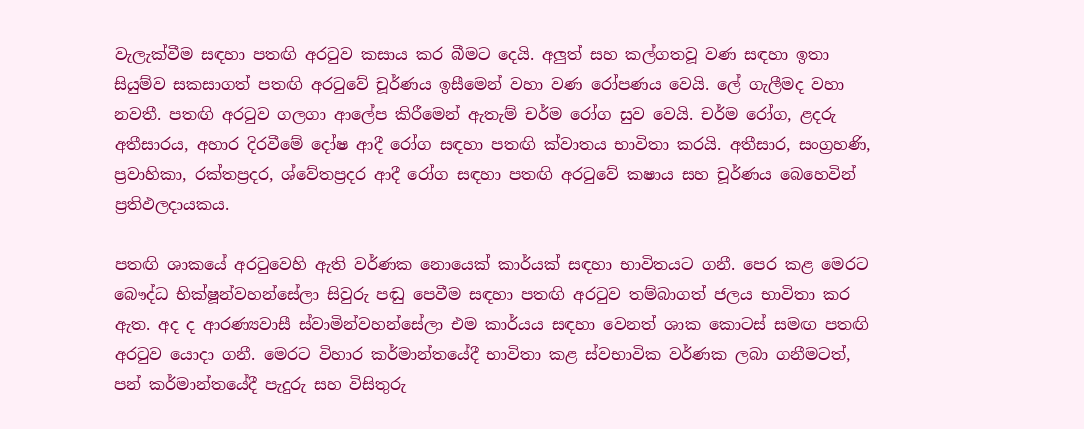වැලැක්වීම සඳහා පතඟි අරටුව කසාය කර බීමට දෙයි. අලුත් සහ කල්ගතවූ වණ සඳහා ඉතා සියුම්ව සකසාගත් පතඟි අරටුවේ චූර්ණය ඉසීමෙන් වහා වණ රෝපණය වෙයි. ලේ ගැලීමද වහා නවතී. පතඟි අරටුව ගලගා ආලේප කිරීමෙන් ඇතැම් චර්ම රෝග සුව වෙයි. චර්ම රෝග, ළදරු අතීසාරය, අහාර දිරවීමේ දෝෂ ආදී රෝග සඳහා පතඟි ක්වාතය භාවිතා කරයි. අතීසාර, සංග්‍රහණි, ප්‍රවාහිකා, රක්තප්‍රදර, ශ්වේතප්‍රදර ආදී රෝග සඳහා පතඟි අරටුවේ කෂාය සහ චූර්ණය බෙහෙවින් ප්‍රතිඵලදායකය.

පතඟි ශාකයේ අරටුවෙහි ඇති වර්ණක නොයෙක් කාර්යක් සඳහා භාවිතයට ගනී. පෙර කළ මෙරට බෞද්ධ භික්ෂූන්වහන්සේලා සිවුරු පඬු පෙවීම සඳහා පතඟි අරටුව තම්බාගත් ජලය භාවිතා කර ඇත. අද ද ආරණ්‍යවාසී ස්වාමින්වහන්සේලා එම කාර්යය සඳහා වෙනත් ශාක කොටස් සමඟ පතඟි අරටුව යොදා ගනී. මෙරට විහාර කර්මාන්තයේදී භාවිතා කළ ස්වභාවික වර්ණක ලබා ගනීමටත්, පන් කර්මාන්තයේදී පැදුරු සහ විසිතුරු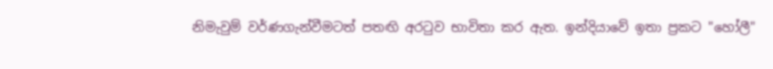නිමැවුම් වර්ණගැන්වීමටත් පතඟි අරටුව භාවිතා කර ඇත. ඉන්දියාවේ ඉතා ප්‍රකට "හෝලී"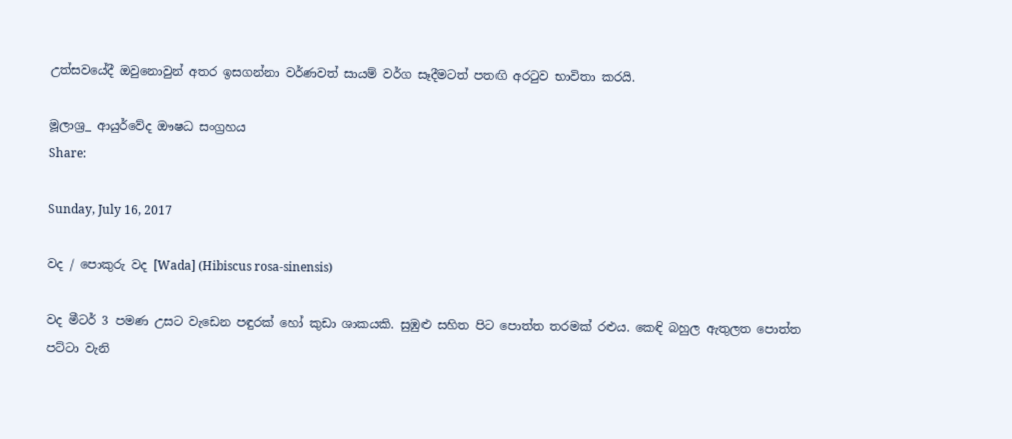උත්සවයේදී ඔවුනොවුන් අතර ඉසගන්නා වර්ණවත් සායම් වර්ග සෑදීමටත් පතඟි අරටුව භාවිතා කරයි.

මූලාශ්‍ර_ ආයුර්වේද ඖෂධ සංග්‍රහය
Share:

Sunday, July 16, 2017

වද / පොකුරු වද [Wada] (Hibiscus rosa-sinensis)

වද මීටර් 3 පමණ උසට වැඩෙන පඳුරක් හෝ කුඩා ශාකයකි. සුඹුළු සහිත පිට පොත්ත තරමක් රළුය. කෙඳි බහුල ඇතුලත පොත්ත පට්ටා වැනි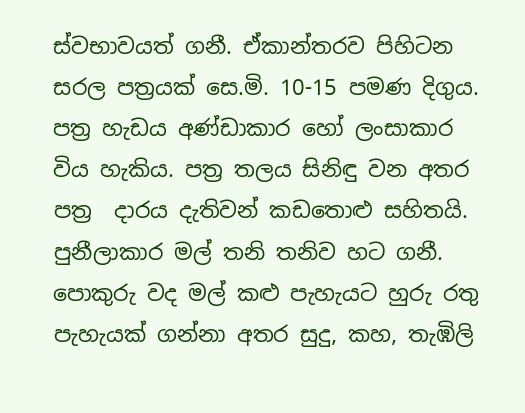ස්වභාවයත් ගනී. ඒකාන්තරව පිහිටන සරල පත්‍රයක් සෙ.මි. 10-15 පමණ දිගුය. පත්‍ර හැඩය අණ්ඩාකාර හෝ ලංසාකාර විය හැකිය. පත්‍ර තලය සිනිඳු වන අතර පත්‍ර  දාරය දැතිවන් කඩතොළු සහිතයි. පුනීලාකාර මල් තනි තනිව හට ගනී. පොකුරු වද මල් කළු පැහැයට හුරු රතු පැහැයක් ගන්නා අතර සුදු, කහ, තැඹිලි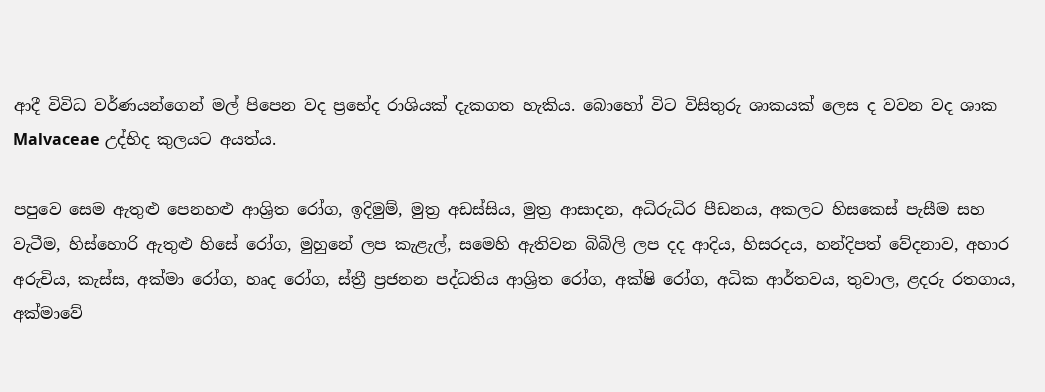ආදී විවිධ වර්ණයන්ගෙන් මල් පිපෙන වද ප්‍රභේද රාශියක් දැකගත හැකිය. බොහෝ විට විසිතුරු ශාකයක් ලෙස ද වවන වද ශාක Malvaceae උද්භිද කුලයට අයත්ය.

පපුවෙ සෙම ඇතුළු පෙනහළු ආශ්‍රිත රෝග, ඉදිමුම්, මුත්‍ර අඩස්සිය, මුත්‍ර ආසාදන, අධිරුධිර පීඩනය, අකලට හිසකෙස් පැසීම සහ වැටීම, හිස්හොරි ඇතුළු හිසේ රෝග, මුහුනේ ලප කැළැල්, සමෙහි ඇතිවන බිබිලි ලප දද ආදිය, හිසරදය, හන්දිපත් වේදනාව, අහාර අරුචිය, කැස්ස, අක්මා රෝග, හෘද රෝග, ස්ත්‍රී ප්‍රජනන පද්ධතිය ආශ්‍රිත රෝග, අක්ෂි රෝග, අධික ආර්තවය, තුවාල, ළදරු රතගාය, අක්මාවේ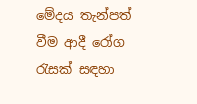මේදය තැන්පත් වීම ආදී රෝග රැසක් සඳහා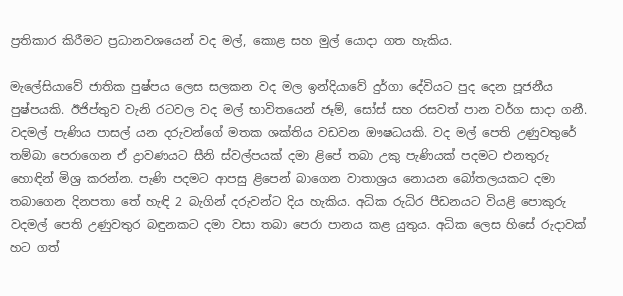ප්‍රතිකාර කිරීමට ප්‍රධානවශයෙන් වද මල්, කොළ සහ මුල් යොදා ගත හැකිය.

මැලේසියාවේ ජාතික පුෂ්පය ලෙස සලකන වද මල ඉන්දියාවේ දුර්ගා දේවියට පුද දෙන පූජනීය පුෂ්පයකි. ඊජිප්තුව වැනි රටවල වද මල් භාවිතයෙන් ජෑම්, සෝස් සහ රසවත් පාන වර්ග සාදා ගනී. වදමල් පැණිය පාසල් යන දරුවන්ගේ මතක ශක්තිය වඩවන ඖෂධයකි. වද මල් පෙති උණුවතුරේ තම්බා පෙරාගෙන ඒ ද්‍රාවණයට සීනි ස්වල්පයක් දමා ළිපේ තබා උකු පැණියක් පදමට එනතුරු හොඳින් මිශ්‍ර කරන්න. පැණි පදමට ආපසු ළිපෙන් බාගෙන වාතාශ්‍රය නොයන බෝතලයකට දමා තබාගෙන දිනපතා තේ හැඳි 2 බැගින් දරුවන්ට දිය හැකිය. අධික රුධිර පීඩනයට වියළි පොකුරු වදමල් පෙති උණුවතුර බඳුනකට දමා වසා තබා පෙරා පානය කළ යුතුය. අධික ලෙස හිසේ රුදාවක් හට ගත්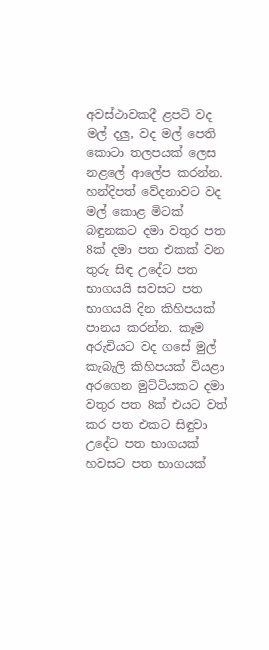අවස්ථාවකදී ළපටි වද මල් දලු, වද මල් පෙති කොටා තලපයක් ලෙස නළලේ ආලේප කරන්න. හන්දිපත් වේදනාවට වද මල් කොළ මිටක් බඳුනකට දමා වතුර පත 8ක් දමා පත එකක් වන තුරු සිඳ උදේට පත භාගයයි සවසට පත භාගයයි දින කිහිපයක් පානය කරන්න. කෑම අරුචියට වද ගසේ මුල් කැබැලි කිහිපයක් වියළා අරගෙන මුට්ටියකට දමා වතුර පත 8ක් එයට වත් කර පත එකට සිඳුවා උදේට පත භාගයක් හවසට පත භාගයක්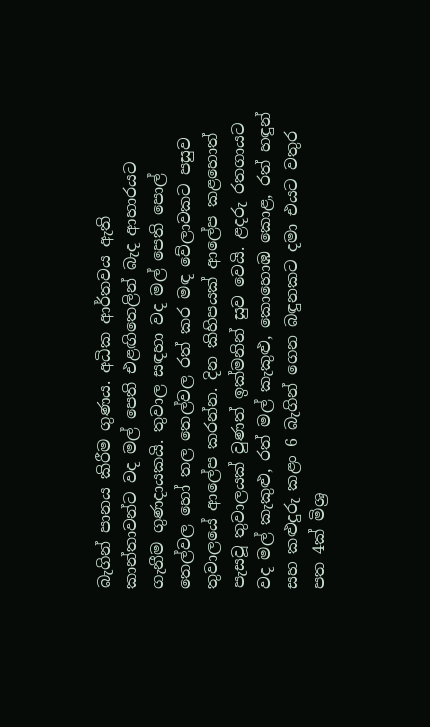බැගින් පානය කිරීම ගුණය. අධික ආර්තවය ඇති කාන්තාවන්ට වද මල් පෙති එළඟිතෙලින් බැද ආහාරයට ගැනීම ගුණදායකයි. තුවාල සඳහා වද මල් පෙති පොල් තෙල්වල හෝ තල තෙල්වල රත් කර මඳ වේලාවකට පසුව තුවාලයේ ආලේප කරන්න. දින කිහිපයක් ආලේප කළහොත් පැසවූ තුවාලයක් වුණත් ඉක්මනින් සුව වෙයි. ළදරු රතගායට වද මල් කැකුළු, රත් මල් කැකුළු, කොහොඹ කොළ, රත් හඳුන් සහ කළුදුරු කළං 6 බැගින් ගෙන බඳුනකට දමා එයට වතුර පත 4ක් මිශ්‍ර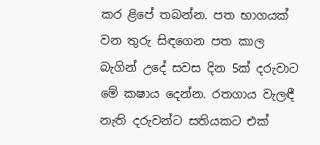කර ළිපේ තබන්න. පත භාගයක් වන තුරු සිඳගෙන පත කාල බැගින් උදේ සවස දින 5ක් දරුවාට මේ කෂාය දෙන්න. රතගාය වැලඳී නැති දරුවන්ට සතියකට එක්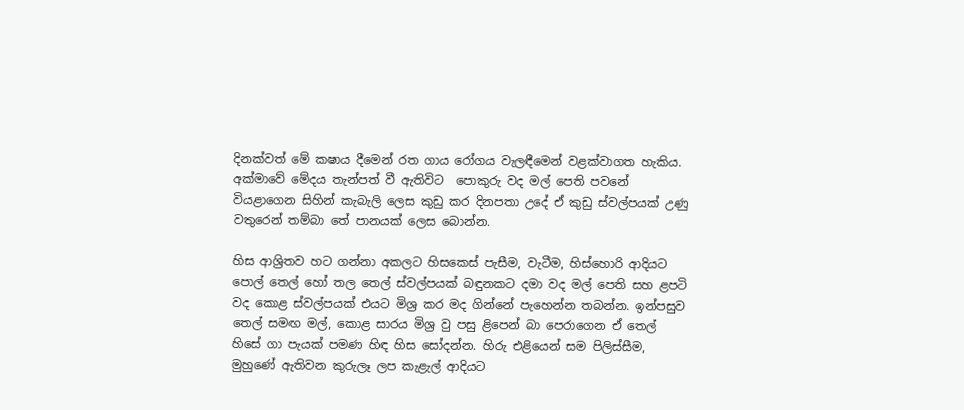දිනක්වත් මේ කෂාය දීමෙන් රත ගාය රෝගය වැලඳීමෙන් වළක්වාගත හැකිය. අක්මාවේ මේදය තැන්පත් වී ඇතිවිට  පොකුරු වද මල් පෙති පවනේ වියළාගෙන සිහින් කැබැලි ලෙස කුඩු කර දිනපතා උදේ ඒ කුඩු ස්වල්පයක් උණු වතුරෙන් තම්බා තේ පානයක් ලෙස බොන්න.

හිස ආශ්‍රිතව හට ගන්නා අකලට හිසකෙස් පැසීම, වැටීම, හිස්හොරි ආදියට පොල් තෙල් හෝ තල තෙල් ස්වල්පයක් බඳුනකට දමා වද මල් පෙති සහ ළපටි වද කොළ ස්වල්පයක් එයට මිශ්‍ර කර මද ගින්නේ පැහෙන්න තබන්න. ඉන්පසුව තෙල් සමඟ මල්, කොළ සාරය මිශ්‍ර වු පසු ළිපෙන් බා පෙරාගෙන ඒ තෙල් හිසේ ගා පැයක් පමණ හිඳ හිස සෝදන්න. හිරු එළියෙන් සම පිලිස්සීම,   මුහුණේ ඇතිවන කුරුලෑ ලප කැළැල් ආදියට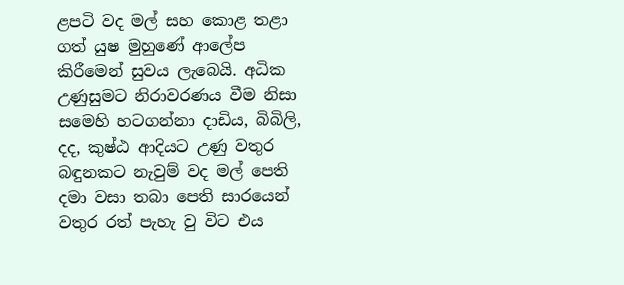ළපටි වද මල් සහ කොළ තළා ගත් යුෂ මුහුණේ ආලේප කිරීමෙන් සුවය ලැබෙයි. අධික උණුසුමට නිරාවරණය වීම නිසා සමෙහි හටගන්නා දාඩිය, බිබිලි, දද, කුෂ්ඨ ආදියට උණු වතුර බඳුනකට නැවුම් වද මල් පෙති දමා වසා තබා පෙති සාරයෙන් වතුර රත් පැහැ වු විට එය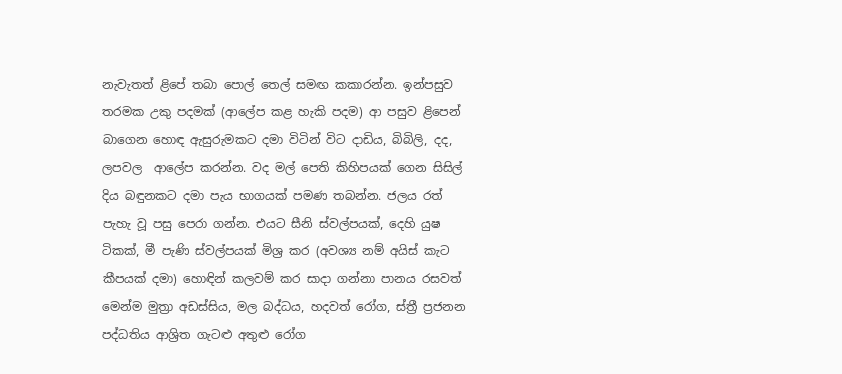නැවැතත් ළිපේ තබා පොල් තෙල් සමඟ කකාරන්න. ඉන්පසුව තරමක උකු පදමක් (ආලේප කළ හැකි පදම) ආ පසුව ළිපෙන් බාගෙන හොඳ ඇසුරුමකට දමා විටින් විට දාඩිය, බිබිලි, දද, ලපවල  ආලේප කරන්න. වද මල් පෙති කිහිපයක් ගෙන සිසිල් දිය බඳුනකට දමා පැය භාගයක් පමණ තබන්න. ජලය රත් පැහැ වූ පසු පෙරා ගන්න. එයට සීනි ස්වල්පයක්, දෙහි යුෂ ටිකක්, මී පැණි ස්වල්පයක් මිශ්‍ර කර (අවශ්‍ය නම් අයිස් කැට කීපයක් දමා) හොඳින් කලවම් කර සාදා ගන්නා පානය රසවත් මෙන්ම මුත්‍රා අඩස්සිය, මල බද්ධය, හදවත් රෝග, ස්ත්‍රී ප්‍රජනන පද්ධතිය ආශ්‍රිත ගැටළු අතුළු රෝග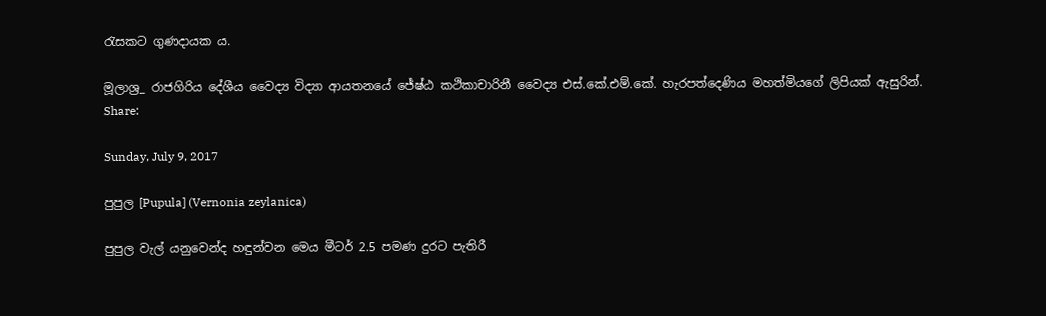රැසකට ගුණදායක ය.

මූලාශ්‍ර_ රාජගිරිය දේශීය වෛද්‍ය විද්‍යා ආයතනයේ ජේ‍ෂ්ඨ කථිකාචාරිනී වෛද්‍ය එස්.කේ.එම්.කේ. හැරපත්දෙණිය මහත්මියගේ ලිපියක් ඇසුරින්.
Share:

Sunday, July 9, 2017

පුපුල [Pupula] (Vernonia zeylanica)

පුපුල වැල් යනුවෙන්ද හඳුන්වන මෙය මීටර් 2.5 පමණ දුරට පැතිරී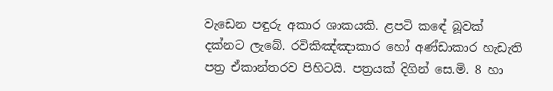වැඩෙන පඳුරු අකාර ශාකයකි. ළපටි කඳේ බූවක් දක්නට ලැබේ. රවිකිඤ්ඤාකාර හෝ අණ්ඩාකාර හැඩැති පත්‍ර ඒකාන්තරව පිහිටයි. පත්‍රයක් දිගින් සෙ.මි. 8 හා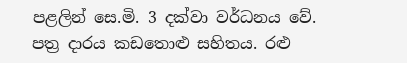පළලින් සෙ.මි. 3 දක්වා වර්ධනය වේ. පත්‍ර දාරය කඩතොළු සහිතය. රළු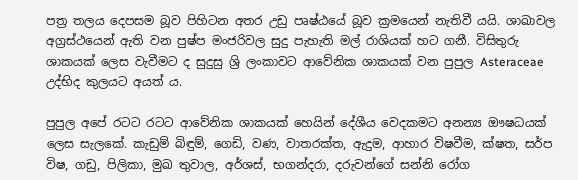පත්‍ර තලය දෙපසම බූව පිහිටන අතර උඩු පෘෂ්ඨයේ බූව ක්‍රමයෙන් නැතිවී යයි. ශාඛාවල අග්‍රස්ථයෙන් ඇති වන පුෂ්ප මංජරිවල සුදු පැහැති මල් රාශියක් හට ගනී. විසිතුරු ශාකයක් ලෙස වැවීමට ද සුදුසු ශ්‍රි ලංකාවට ආවේනික ශාකයක් වන පුපුල Asteraceae උද්භිද කුලයට අයත් ය.

පුපුල අපේ රටට රටට ආවේනික ශාකයක් හෙයින් දේශීය වෙදකමට අනන්‍ය ඖෂධයක් ලෙස සැලකේ. කැඩුම් බිඳුම්, ගෙඩි, වණ, වාතරක්ත, ඇදුම, ආහාර විෂවීම, ක්ෂත, සර්ප විෂ, ගඩු, පිලිකා, මුඛ තුවාල, අර්ශස්, භගන්දරා, දරුවන්ගේ සන්නි රෝග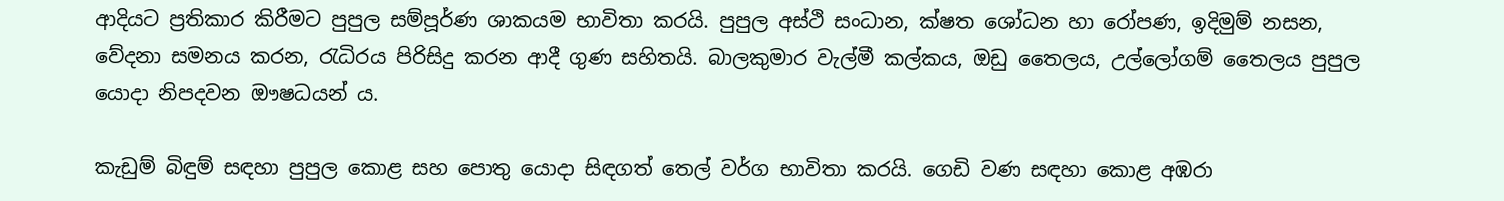ආදියට ප්‍රතිකාර කිරීමට පුපුල සම්පූර්ණ ශාකයම භාවිතා කරයි. පුපුල අස්ථි සංධාන, ක්ෂත ශෝධන හා රෝපණ, ඉදිමුම් නසන, වේදනා සමනය කරන, රැධිරය පිරිසිදු කරන ආදී ගුණ සහිතයි. බාලකුමාර වැල්මී කල්කය, ඔඩු තෛලය, උල්ලෝගම් තෛලය පුපුල යොදා නිපදවන ඖෂධයන් ය.

කැඩුම් බිඳුම් සඳහා පුපුල කොළ සහ පොතු යොදා සිඳගත් තෙල් වර්ග භාවිතා කරයි. ගෙඩි වණ සඳහා කොළ අඹරා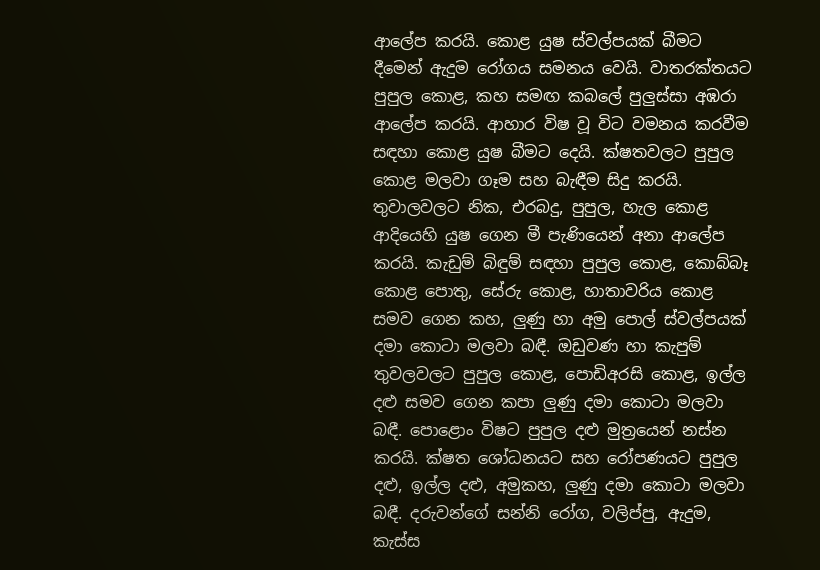ආලේප කරයි. කොළ යුෂ ස්වල්පයක් බීමට දීමෙන් ඇදුම රෝගය සමනය වෙයි. වාතරක්තයට පුපුල කොළ, කහ සමඟ කබලේ පුලුස්සා අඹරා ආලේප කරයි. ආහාර විෂ වූ විට වමනය කරවීම සඳහා කොළ යුෂ බීමට දෙයි. ක්ෂතවලට පුපුල කොළ මලවා ගෑම සහ බැඳීම සිදු කරයි. තුවාලවලට නික, එරබදු, පුපුල, හැල කොළ ආදියෙහි යුෂ ගෙන මී පැණියෙන් අනා ආලේප කරයි. කැඩුම් බිඳුම් සඳහා පුපුල කොළ, කොබ්බෑ කොළ පොතු, සේරු කොළ, හාතාවරිය කොළ සමව ගෙන කහ, ලුණු හා අමු පොල් ස්වල්පයක් දමා කොටා මලවා බඳී. ඔඩුවණ හා කැපුම් තුවලවලට පුපුල කොළ, පොඩිඅරසි කොළ, ඉල්ල දළු සමව ගෙන කපා ලුණු දමා කොටා මලවා බඳී. පොළොං විෂට පුපුල දළු මුත්‍රයෙන් නස්න කරයි. ක්ෂත ශෝධනයට සහ රෝපණයට පුපුල දළු, ඉල්ල දළු, අමුකහ, ලුණු දමා කොටා මලවා බඳී. දරුවන්ගේ සන්නි රෝග, වලිප්පු, ඇදුම, කැස්ස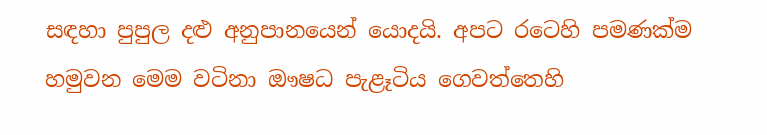සඳහා පුපුල දළු අනුපානයෙන් යොදයි. අපට රටෙහි පමණක්ම හමුවන මෙම වටිනා ඖෂධ පැළෑටිය ගෙවත්තෙහි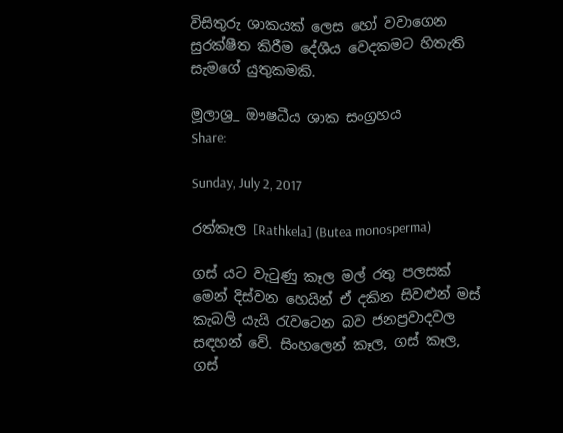විසිතුරු ශාකයක් ලෙස හෝ වවාගෙන සුරක්ෂීත කිරීම දේශීය වෙදකමට හිතැති සැමගේ යුතුකමකි.

මූලාශ්‍ර_ ඖෂධීය ශාක සංග්‍රහය
Share:

Sunday, July 2, 2017

රත්කෑල [Rathkela] (Butea monosperma)

ගස් යට වැටුණු කෑල මල් රතු පලසක් මෙන් දිස්වන හෙයින් ඒ දකින සිවළුන් මස් කැබලි යැයි රැවටෙන බව ජනප්‍රවාදවල සඳහන් වේ. සිංහලෙන් කෑල, ගස් කෑල, ගස්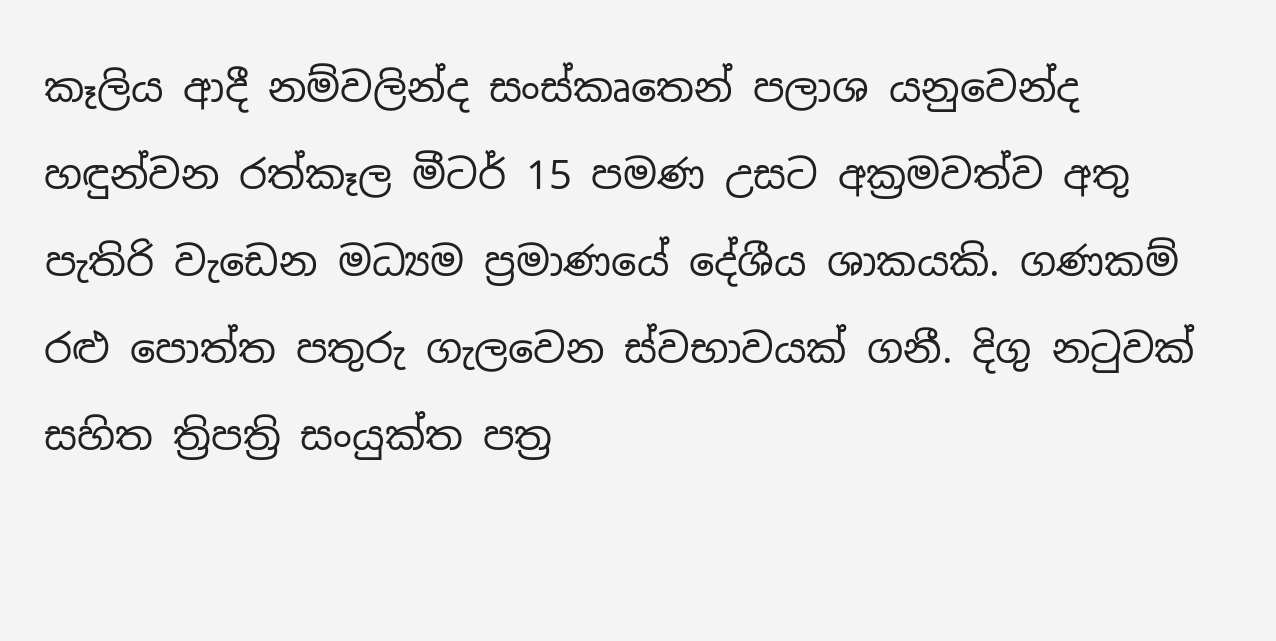කෑලිය ආදී නම්වලින්ද සංස්කෘතෙන් පලාශ යනුවෙන්ද හඳුන්වන රත්කෑල මීටර් 15 පමණ උසට අක්‍රමවත්ව අතු පැතිරි වැඩෙන මධ්‍යම ප්‍රමාණයේ දේශීය ශාකයකි. ගණකම් රළු පොත්ත පතුරු ගැලවෙන ස්වභාවයක් ගනී. දිගු නටුවක් සහිත ත්‍රිපත්‍රි සංයුක්ත පත්‍ර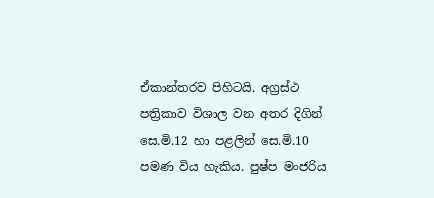ඒකාන්තරව පිහිටයි. අග්‍රස්ථ පත්‍රිකාව විශාල වන අතර දිගින් සෙ.මි.12 හා පළලින් සෙ.මි.10 පමණ විය හැකිය. පුෂ්ප මංජරිය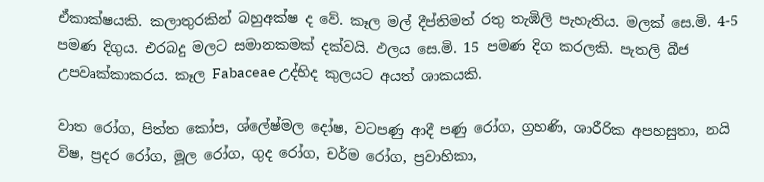ඒකාක්ෂයකි. කලාතුරකින් බහුඅක්ෂ ද වේ. කෑල මල් දීප්තිමත් රතු තැඹිලි පැහැතිය. මලක් සෙ.මි. 4-5 පමණ දිගුය. එරබදු මලට සමානකමක් දක්වයි. ඵලය සෙ.මි. 15 පමණ දිග කරලකි. පැතලි බීජ උපවෘක්කාකරය. කෑල Fabaceae උද්භිද කුලයට අයත් ශාකයකි.

වාත රෝග, පිත්ත කෝප, ශ්ලේෂ්මල දෝෂ, වටපණු ආදී පණු රෝග, ග්‍රහණි, ශාරීරික අපහසුතා, නයි විෂ, ප්‍රදර රෝග, මූල රෝග, ගුද රෝග, චර්ම රෝග, ප්‍රවාහිකා,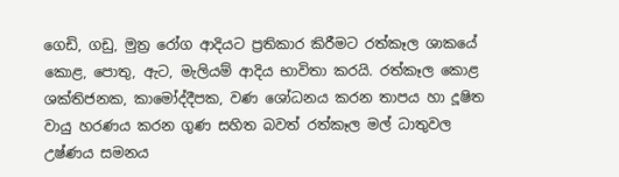ගෙඩි, ගඩු, මුත්‍ර රෝග ආදියට ප්‍රතිකාර කිරීමට රත්කෑල ශාකයේ කොළ, පොතු, ඇට, මැලියම් ආදිය භාවිතා කරයි. රත්කෑල කොළ ශක්තිජනක, කාමෝද්දීපක, වණ ශෝධනය කරන තාපය හා දූෂිත වායු හරණය කරන ගුණ සහිත බවත් රත්කෑල මල් ධාතුවල උෂ්ණය සමනය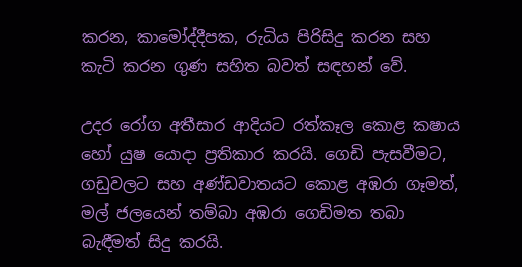කරන, කාමෝද්දීපක, රුධිය පිරිසිදු කරන සහ කැටි කරන ගුණ සහිත බවත් සඳහන් වේ.

උදර රෝග අතීසාර ආදියට රත්කෑල කොළ කෂාය හෝ යුෂ යොදා ප්‍රතිකාර කරයි. ගෙඩි පැසවීමට, ගඩුවලට සහ අණ්ඩවාතයට කොළ අඹරා ගෑමත්, මල් ජලයෙන් තම්බා අඹරා ගෙඩිමත තබා බැඳීමත් සිදු කරයි.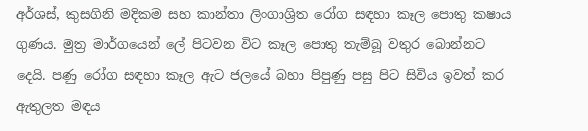අර්ශස්, කුසගිනි මදිකම සහ කාන්තා ලිංගාශ්‍රිත රෝග සඳහා කෑල පොතු කෂාය ගුණය. මුත්‍ර මාර්ගයෙන් ලේ පිටවන විට කෑල පොතු තැම්බූ වතුර බොන්නට දෙයි. පණු රෝග සඳහා කෑල ඇට ජලයේ බහා පිපුණු පසු පිට සිවිය ඉවත් කර ඇතුලත මඳය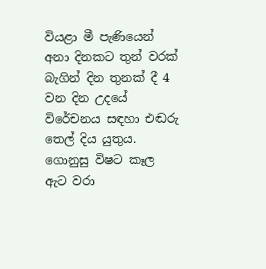වියළා මී පැණියෙන් අනා දිනකට තුන් වරක් බැගින් දින තුනක් දී 4 වන දින උදයේ විරේචනය සඳහා එඬරු තෙල් දිය යුතුය. ගොනුසු විෂට කෑල ඇට වරා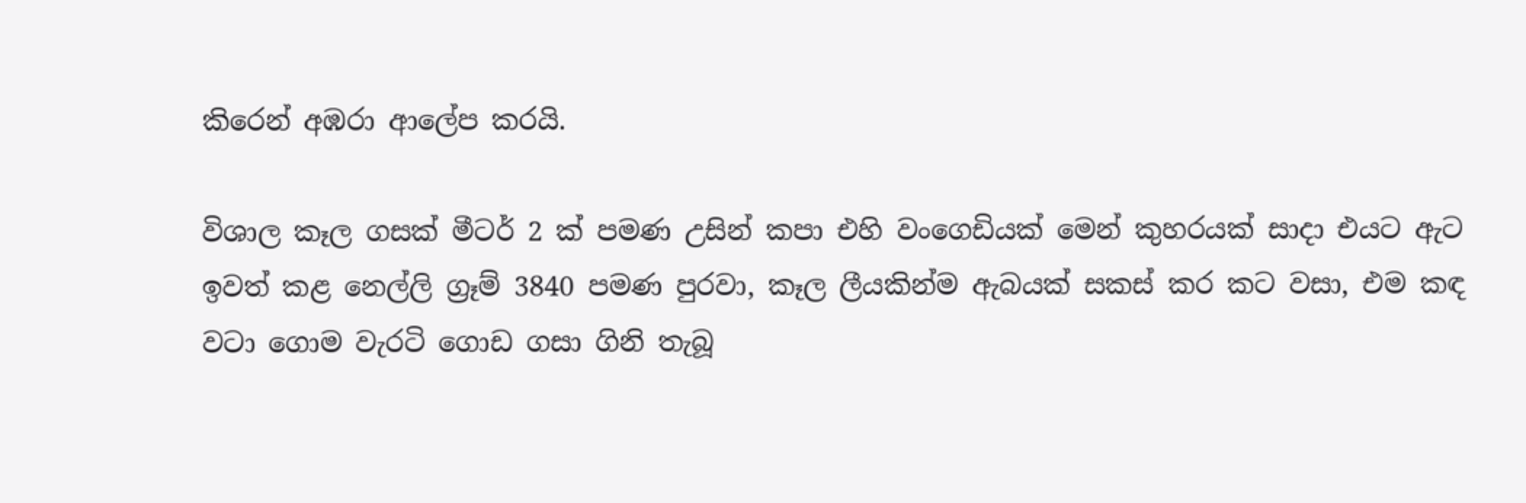කිරෙන් අඹරා ආලේප කරයි.

විශාල කෑල ගසක් මීටර් 2 ක් පමණ උසින් කපා එහි වංගෙඩියක් මෙන් කුහරයක් සාදා එයට ඇට ඉවත් කළ නෙල්ලි ග්‍රෑම් 3840 පමණ පුරවා, කෑල ලීයකින්ම ඇබයක් සකස් කර කට වසා, එම කඳ වටා ගොම වැරටි ගොඩ ගසා ගිනි තැබූ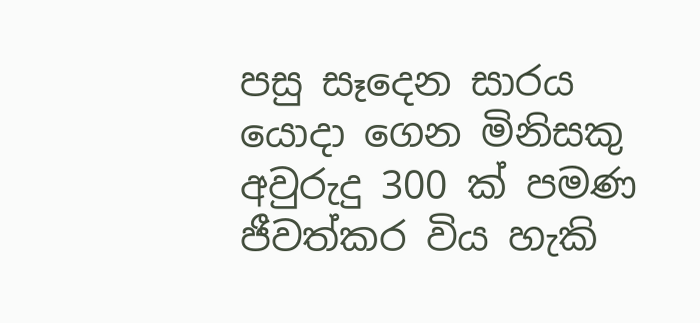පසු සෑදෙන සාරය යොදා ගෙන මිනිසකු අවුරුදු 300 ක් පමණ ජීවත්කර විය හැකි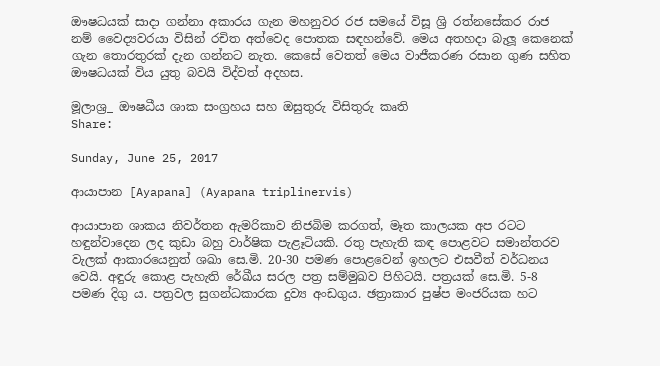ඖෂධයක් සාදා ගන්නා අකාරය ගැන මහනුවර රජ සමයේ විසූ ශ්‍රි රත්නසේකර රාජ නම් වෛද්‍යවරයා විසින් රචිත අත්වෙද පොතක සඳහන්වේ. මෙය අතහදා බැලූ කෙනෙක් ගැන තොරතුරක් දැන ගන්නට නැත. කෙසේ වෙතත් මෙය වාජීකරණ රසාන ගුණ සහිත ඖෂධයක් විය යුතු බවයි විද්වත් අදහස.

මූලාශ්‍ර_ ඖෂධීය ශාක සංග්‍රහය සහ ඔසුතුරු විසිතුරු කෘති
Share:

Sunday, June 25, 2017

ආයාපාන [Ayapana] (Ayapana triplinervis)

ආයාපාන ශාකය නිවර්තන ඇමරිකාව නිජබිම කරගත්, මෑත කාලයක අප රටට හඳුන්වාදෙන ලද කුඩා බහු වාර්ෂික පැළෑටියකි. රතු පැහැති කඳ පොළවට සමාන්තරව වැලක් ආකාරයෙනුත් ශඛා සෙ.මි. 20-30 පමණ පොළවෙන් ඉහලට එසවීත් වර්ධනය වෙයි. අඳුරු කොළ පැහැති රේඛීය සරල පත්‍ර සම්මුඛව පිහිටයි. පත්‍රයක් සෙ.මි. 5-8 පමණ දිගු ය. පත්‍රවල සුගන්ධකාරක දුව්‍ය අංඩගුය. ඡත්‍රාකාර පුෂ්ප මංජරියක හට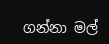ගන්නා මල්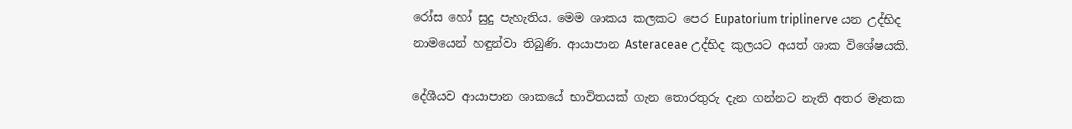රෝස හෝ සුදු පැහැතිය. මෙම ශාකය කලකට පෙර Eupatorium triplinerve යන උද්භිද නාමයෙන් හඳුන්වා තිබුණි. ආයාපාන Asteraceae උද්භිද කුලයට අයත් ශාක විශේෂයකි.

දේශීයව ආයාපාන ශාකයේ භාවිතයක් ගැන තොරතුරු දැන ගන්නට නැති අතර මෑතක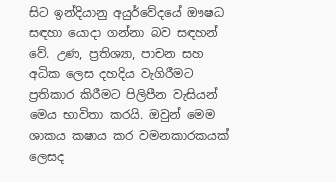සිට ඉන්දියානු අයුර්වේදයේ ඖෂධ සඳහා යොදා ගන්නා බව සඳහන් වේ. උණ, ප්‍රතිශ්‍යා, පාචන සහ අධික ලෙස දහදිය වැගිරීමට ප්‍රතිකාර කිරීමට පිලිපීන වැසියන් මෙය භාවිතා කරයි. ඔවුන් මෙම ශාකය කෂාය කර වමනකාරකයක් ලෙසද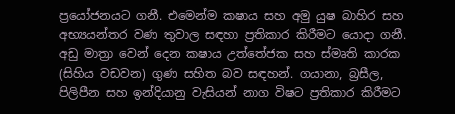ප්‍රයෝජනයට ගනී. එමෙන්ම කෂාය සහ අමු යුෂ බාහිර සහ අභ්‍යයන්තර වණ තුවාල සඳහා ප්‍රතිකාර කිරීමට යොදා ගනී. අඩු මාත්‍රා වෙන් දෙන කෂාය උත්තේජක සහ ස්මෘති කාරක (සිහිය වඩවන) ගුණ සහිත බව සඳහන්. ගයානා, බ්‍රසීල, පිලිපීන සහ ඉන්දියානු වැසියන් නාග විෂට ප්‍රතිකාර කිරීමට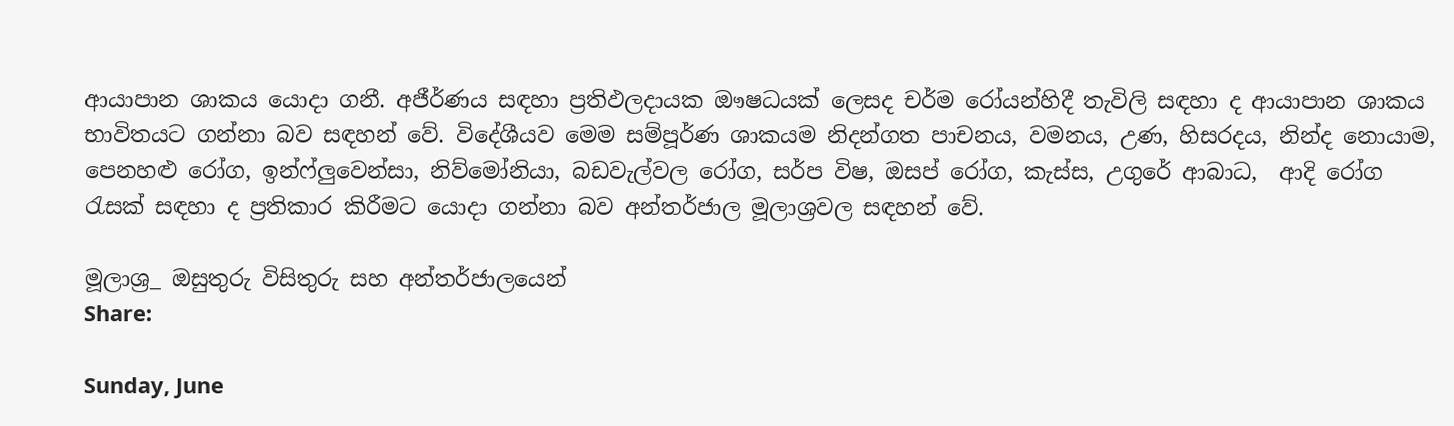ආයාපාන ශාකය යොදා ගනී. අජීර්ණය සඳහා ප්‍රතිඵලදායක ඖෂධයක් ලෙසද චර්ම රෝයන්හිදී තැවිලි සඳහා ද ආයාපාන ශාකය භාවිතයට ගන්නා බව සඳහන් වේ. විදේශීයව මෙම සම්පූර්ණ ශාකයම නිදන්ගත පාචනය, වමනය, උණ, හිසරදය, නින්ද නොයාම, පෙනහළු රෝග, ඉන්ෆ්ලුවෙන්සා, නිව්මෝනියා, බඩවැල්වල රෝග, සර්ප විෂ, ඔසප් රෝග, කැස්ස, උගුරේ ආබාධ,  ආදි රෝග රැසක් සඳහා ද ප්‍රතිකාර කිරීමට යොදා ගන්නා බව අන්තර්ජාල මූලාශ්‍රවල සඳහන් වේ.

මූලාශ්‍ර_ ඔසුතුරු විසිතුරු සහ අන්තර්ජාලයෙන්
Share:

Sunday, June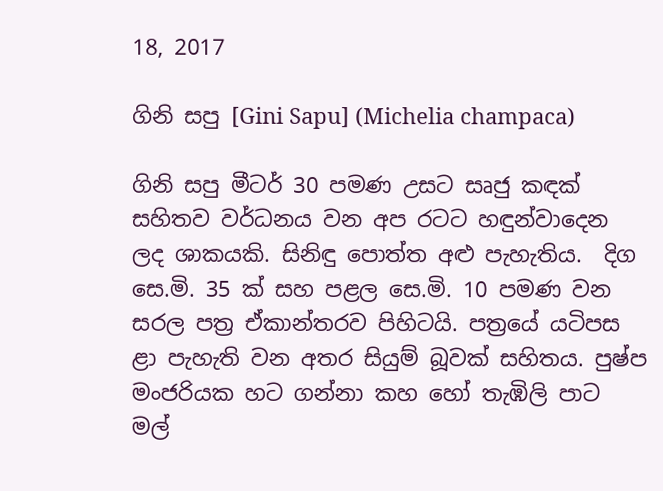18, 2017

ගිනි සපු [Gini Sapu] (Michelia champaca)

ගිනි සපු මීටර් 30 පමණ උසට සෘජු කඳක් සහිතව වර්ධනය වන අප රටට හඳුන්වාදෙන ලද ශාකයකි. සිනිඳු පොත්ත අළු පැහැතිය.  දිග සෙ.මි. 35 ක් සහ පළල සෙ.මි. 10 පමණ වන සරල පත්‍ර ඒකාන්තරව පිහිටයි. පත්‍රයේ යටිපස ළා පැහැති වන අතර සියුම් බූවක් සහිතය. පුෂ්ප මංජරියක හට ගන්නා කහ හෝ තැඹිලි පාට මල්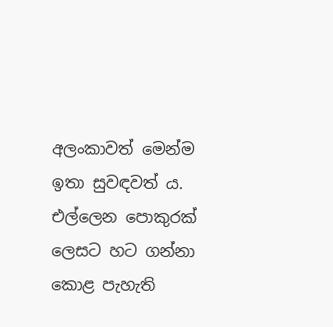අලංකාවත් මෙන්ම ඉතා සුවඳවත් ය. එල්ලෙන පොකුරක් ලෙසට හට ගන්නා කොළ පැහැති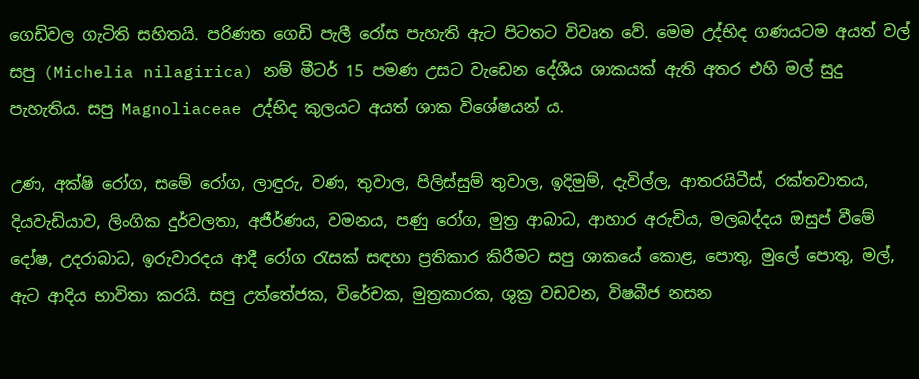ගෙඩිවල ගැටිති සහිතයි. පරිණත ගෙඩි පැලී රෝස පැහැති ඇට පිටතට විවෘත වේ. මෙම උද්භිද ගණයටම අයත් වල් සපු (Michelia nilagirica) නම් මීටර් 15 පමණ උසට වැඩෙන දේශීය ශාකයක් ඇති අතර එහි මල් සුදු පැහැතිය. සපු Magnoliaceae උද්භිද කුලයට අයත් ශාක විශේෂයන් ය.

උණ, අක්ෂි රෝග, සමේ රෝග, ලාඳුරු, වණ, තුවාල, පිලිස්සුම් තුවාල, ඉදිමුම්, දැවිල්ල, ආතරයිටීස්, රක්තවාතය, දියවැඩියාව, ලිංගික දුර්වලතා, අජීර්ණය, වමනය, පණු රෝග, මුත්‍ර ආබාධ, ආහාර අරුචිය, මලබද්දය ඔසුප් වීමේ දෝෂ, උදරාබාධ, ඉරුවාරදය ආදී රෝග රැසක් සඳහා ප්‍රතිකාර කිරීමට සපු ශාකයේ කොළ, පොතු, මුලේ පොතු, මල්, ඇට ආදිය භාවිතා කරයි. සපු උත්තේජක, විරේචක, මුත්‍රකාරක, ශුක්‍ර වඩවන, විෂබීජ නසන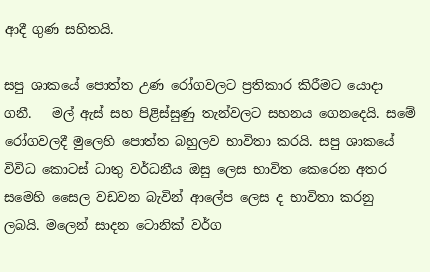ආදී ගුණ සහිතයි.

සපු ශාකයේ පොත්ත උණ රෝගවලට ප්‍රතිකාර කිරීමට යොදා ගනී.   මල් ඇස් සහ පිළිස්සුණු තැන්වලට සහනය ගෙනදෙයි. සමේ රෝගවලදී මුලෙහි පොත්ත බහුලව භාවිතා කරයි. සපු ශාකයේ විවිධ කොටස් ධාතු වර්ධනීය ඔසු ලෙස භාවිත කෙරෙන අතර සමෙහි සෛල වඩවන බැවින් ආලේප ලෙස ද භාවිතා කරනු ලබයි. මලෙන් සාදන ටොනික් වර්ග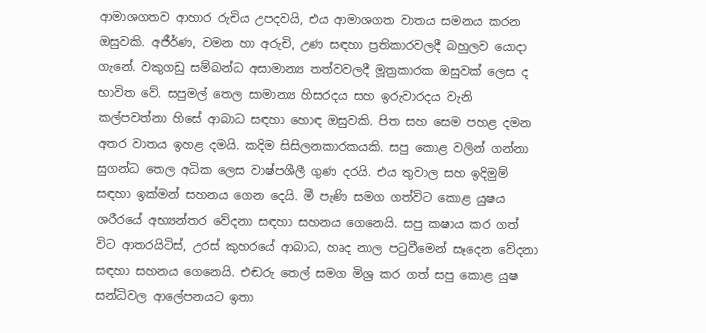ආමාශගතව ආහාර රුචිය උපදවයි, එය ආමාශගත වාතය සමනය කරන ඔසුවකි. අජීර්ණ, වමන හා අරුචි, උණ සඳහා ප්‍රතිකාරවලදී බහුලව යොදා ගැනේ. වකුගඩු සම්බන්ධ අසාමාන්‍ය තත්වවලදී මූත්‍රකාරක ඔසුවක් ලෙස ද භාවිත වේ. සපුමල් තෙල සාමාන්‍ය හිසරදය සහ ඉරුවාරදය වැනි කල්පවත්නා හිසේ ආබාධ සඳහා හොඳ ඔසුවකි. පිත සහ සෙම පහළ දමන අතර වාතය ඉහළ දමයි. කදිම සිසිලනකාරකයකි. සපු කොළ වලින් ගන්නා සුගන්ධ තෙල අධික ලෙස වාෂ්පශීලී ගුණ දරයි. එය තුවාල සහ ඉදිමුම් සඳහා ඉක්මන් සහනය ගෙන දෙයි. මී පැණි සමග ගත්විට කොළ යුෂය ශරීරයේ අභ්‍යන්තර වේදනා සඳහා සහනය ගෙනෙයි. සපු කෂාය කර ගත් විට ආතරයිටිස්, උරස් කුහරයේ ආබාධ, හෘද නාල පටුවීමෙන් සෑදෙන වේදනා සඳහා සහනය ගෙනෙයි. එඬරු තෙල් සමග මිශ්‍ර කර ගත් සපු කොළ යුෂ සන්ධිවල ආලේපනයට ඉතා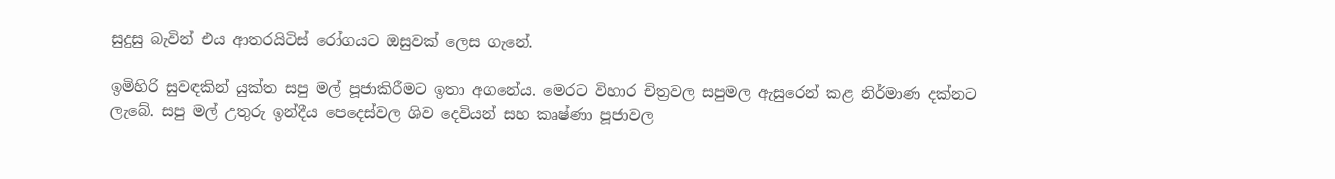සුදුසු බැවින් එය ආතරයිටිස් රෝගයට ඔසුවක් ලෙස ගැනේ.

ඉමිහිරි සුවඳකින් යුක්ත සපු මල් පූජාකිරීමට ඉතා අගනේය. මෙරට විහාර චිත්‍රවල සපුමල ඇසුරෙන් කළ නිර්මාණ දක්නට ලැබේ. සපු මල් උතුරු ඉන්දීය පෙදෙස්වල ශිව දෙවියන් සහ කෘෂ්ණා පූජාවල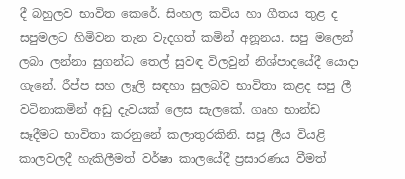දී බහුලව භාවිත කෙරේ. සිංහල කවිය හා ගීතය තුළ ද සපුමලට හිමිවන තැන වැදගත් කමින් අනූනය. සපු මලෙන් ලබා ලන්නා සුගන්ධ තෙල් සුවඳ විලවුන් නිශ්පාදයේදී යොදා ගැනේ. රීප්ප සහ ලෑලි සඳහා සුලබව භාවිතා කළද සපු ලී වටිනාකමින් අඩු දැවයක් ලෙස සැලකේ. ගෘහ භාන්ඩ සෑදීමට භාවිතා කරනුනේ කලාතුරකිනි. සපූ ලීය වියළි කාලවලදී හැකිලීමත් වර්ෂා කාලයේදී ප්‍රසාරණය වීමත්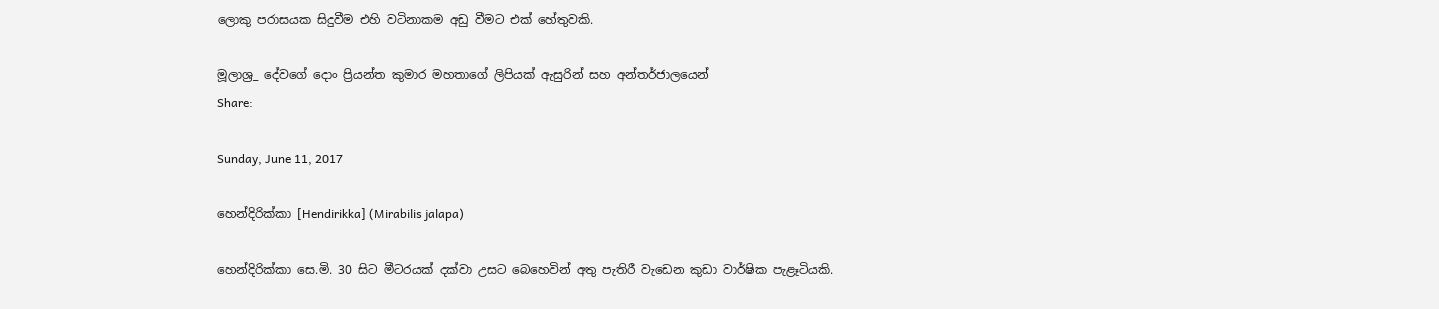ලොකු පරාසයක සිදුවීම එහි වටිනාකම අඩු වීමට එක් හේතුවකි.

මූලාශ්‍ර_ දේවගේ දොං ප්‍රියන්ත කුමාර මහතාගේ ලිපියක් ඇසුරින් සහ අන්තර්ජාලයෙන්
Share:

Sunday, June 11, 2017

හෙන්දිරික්කා [Hendirikka] (Mirabilis jalapa)

හෙන්දිරික්කා සෙ.මි. 30 සිට මීටරයක් දක්වා උසට බෙහෙවින් අතු පැතිරී වැඩෙන කුඩා වාර්ෂික පැළෑටියකි.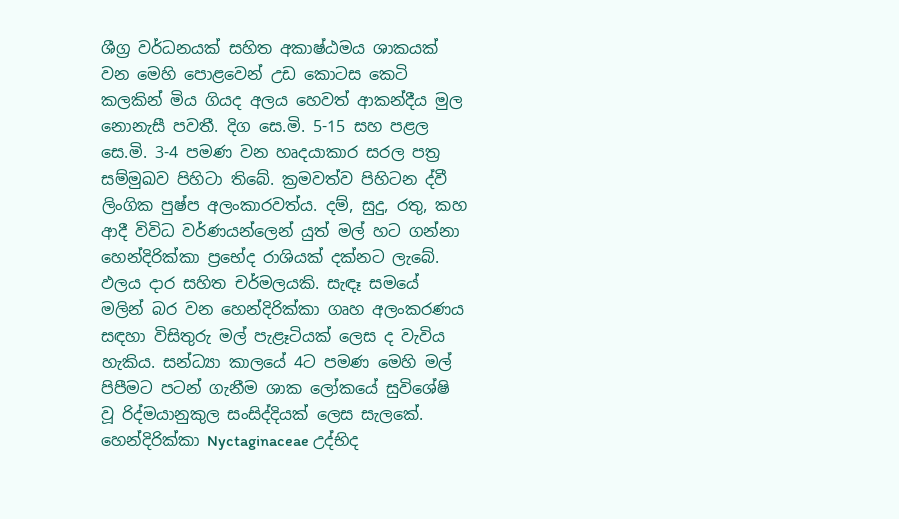ශීග්‍ර වර්ධනයක් සහිත අකාෂ්ඨමය ශාකයක් වන මෙහි පොළවෙන් උඩ කොටස කෙටි කලකින් මිය ගියද අලය හෙවත් ආකන්දීය මුල නොනැසී පවතී. දිග සෙ.මි. 5-15 සහ පළල සෙ.මි. 3-4 පමණ වන හෘදයාකාර සරල පත්‍ර සම්මුඛව පිහිටා තිබේ. ක්‍රමවත්ව පිහිටන ද්වී ලිංගික පුෂ්ප අලංකාරවත්ය. දම්, සුදු, රතු, කහ ආදී විවිධ වර්ණයන්ලෙන් යුත් මල් හට ගන්නා හෙන්දිරික්කා ප්‍රභේද රාශියක් දක්නට ලැබේ. ඵලය දාර සහිත චර්මලයකි. සැඳෑ සමයේ මලින් බර වන හෙන්දිරික්කා ගෘහ අලංකරණය සඳහා විසිතුරු මල් පැළෑටියක් ලෙස ද වැවිය හැකිය. සන්ධ්‍යා කාලයේ 4ට පමණ මෙහි මල් පිපීමට පටන් ගැනීම ශාක ලෝකයේ සුවිශේෂි වූ රිද්මයානුකුල සංසිද්දියක් ලෙස සැලකේ.  හෙන්දිරික්කා Nyctaginaceae උද්භිද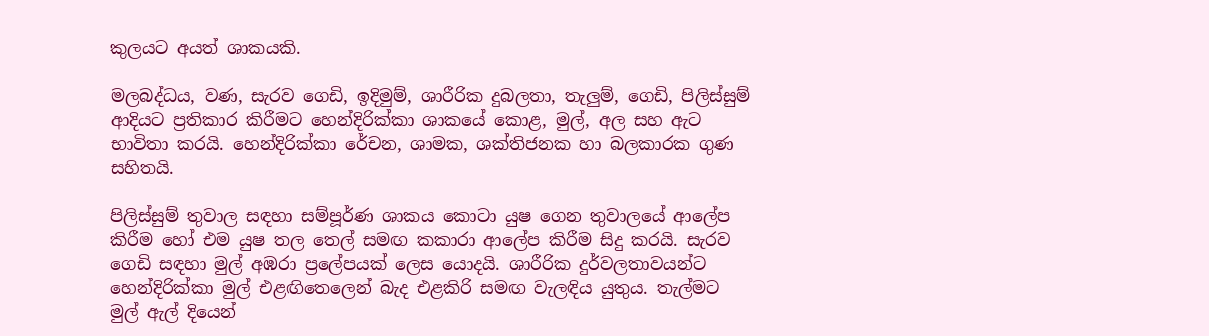කුලයට අයත් ශාකයකි.

මලබද්ධය, වණ, සැරව ගෙඩි, ඉදිමුම්, ශාරීරික දුබලතා, තැලුම්, ගෙඩි, පිලිස්සුම් ආදියට ප්‍රතිකාර කිරීමට හෙන්දිරික්කා ශාකයේ කොළ, මුල්, අල සහ ඇට භාවිතා කරයි. හෙන්දිරික්කා රේචන, ශාමක, ශක්තිජනක හා බලකාරක ගුණ සහිතයි.

පිලිස්සුම් තුවාල සඳහා සම්පූර්ණ ශාකය කොටා යුෂ ගෙන තුවාලයේ ආලේප කිරීම හෝ එම යුෂ තල තෙල් සමඟ කකාරා ආලේප කිරීම සිදු කරයි. සැරව ගෙඩි සඳහා මුල් අඹරා ප්‍රලේපයක් ලෙස යොදයි. ශාරීරික දුර්වලතාවයන්ට හෙන්දිරික්කා මුල් එළඟිතෙලෙන් බැද එළකිරි සමඟ වැලඳිය යුතුය. තැල්මට මුල් ඇල් දියෙන්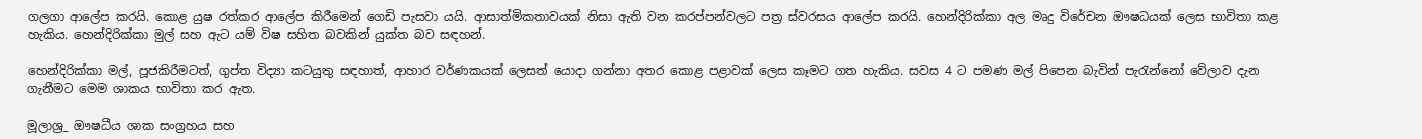ගලගා ආලේප කරයි. කොළ යුෂ රත්කර ආලේප කිරීමෙන් ගෙඩි පැසවා යයි. ආසාත්මිකතාවයක් නිසා ඇති වන කරප්පන්වලට පත්‍ර ස්වරසය ආලේප කරයි. හෙන්දිරික්කා අල මෘදු විරේචන ඖෂධයක් ලෙස භාවිතා කළ හැකිය. හෙන්දිරික්කා මුල් සහ ඇට යම් විෂ සහිත බවකින් යුක්ත බව සඳහන්.

හෙන්දිරික්කා මල්, පූජකිරීමටත්, ගුප්ත විද්‍යා කටයුතු සඳහාත්, ආහාර වර්ණකයක් ලෙසත් යොදා ගන්නා අතර කොළ පළාවක් ලෙස කෑමට ගත හැකිය. සවස 4 ට පමණ මල් පිපෙන බැවින් පැරැන්නෝ වේලාව දැන ගැනීමට මෙම ශාකය භාවිතා කර ඇත.

මූලාශ්‍ර_ ඖෂධීය ශාක සංග්‍රහය සහ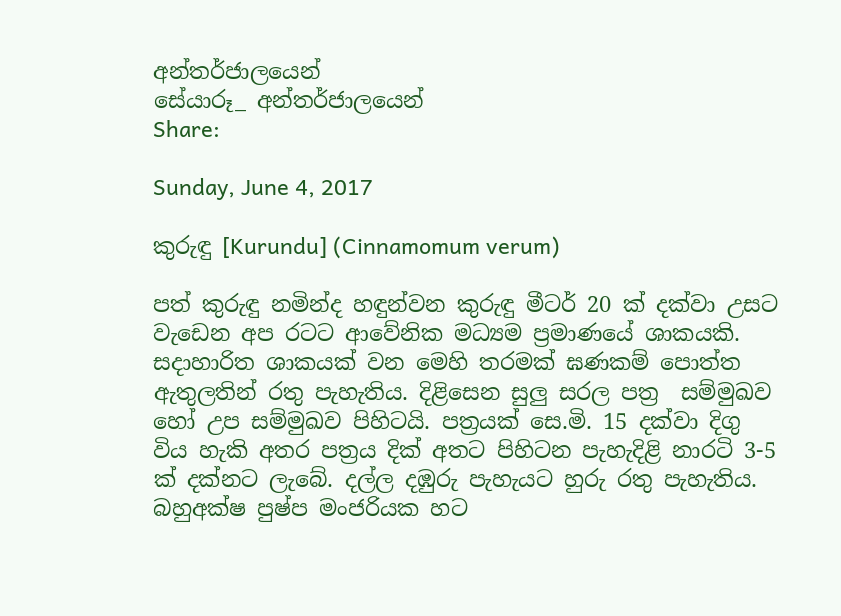අන්තර්ජාලයෙන්
සේයාරූ_ අන්තර්ජාලයෙන්
Share:

Sunday, June 4, 2017

කුරුඳු [Kurundu] (Cinnamomum verum)

පත් කුරුඳු නමින්ද හඳුන්වන කුරුඳු මීටර් 20 ක් දක්වා උසට වැඩෙන අප රටට ආවේනික මධ්‍යම ප්‍රමාණයේ ශාකයකි. සදාහාරිත ශාකයක් වන මෙහි තරමක් ඝණකම් පොත්ත ඇතුලතින් රතු පැහැතිය. දිළිසෙන සුලු සරල පත්‍ර  සම්මුඛව හෝ උප සම්මුඛව පිහිටයි. පත්‍රයක් සෙ.මි. 15 දක්වා දිගු විය හැකි අතර පත්‍රය දික් අතට පිහිටන පැහැදිළි නාරටි 3-5 ක් දක්නට ලැබේ. දල්ල දඹුරු පැහැයට හුරු රතු පැහැතිය. බහුඅක්ෂ පුෂ්ප මංජරියක හට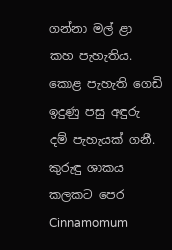ගන්නා මල් ළා කහ පැහැතිය. කොළ පැහැති ගෙඩි ඉදුණු පසු අඳුරු දම් පැහැයක් ගනී. කුරුඳු ශාකය කලකට පෙර Cinnamomum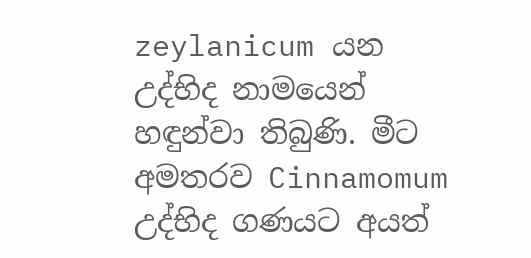zeylanicum යන උද්භිද නාමයෙන් හඳුන්වා තිබුණි. මීට අමතරව Cinnamomum උද්භිද ගණයට අයත්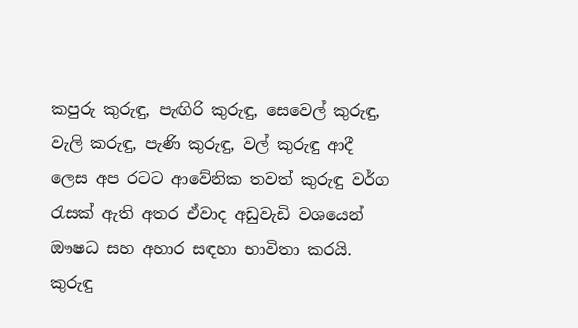කපුරු කුරුඳු, පැඟිරි කුරුඳු, සෙවෙල් කුරුඳු, වැලි කරුඳු, පැණි කුරුඳු, වල් කුරුඳු ආදී ලෙස අප රටට ආවේනික තවත් කුරුඳු වර්ග රැසක් ඇති අතර ඒවාද අඩුවැඩි වශයෙන් ඖෂධ සහ අහාර සඳහා භාවිතා කරයි. කුරුඳු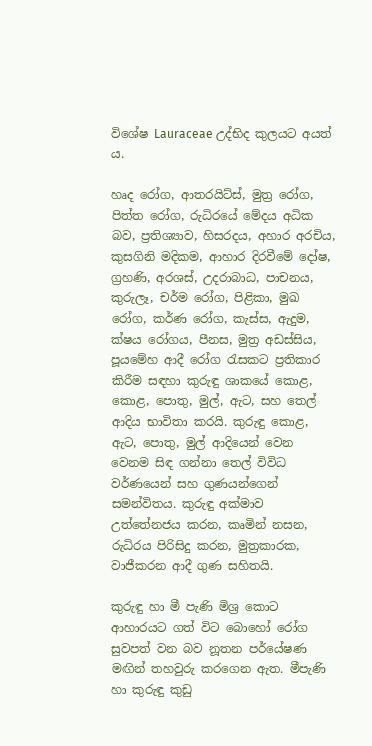විශේෂ Lauraceae උද්භිද කුලයට අයත් ය.

හෘද රෝග, ආතරයිට්ස්, මුත්‍ර රෝග, පිත්ත රෝග, රුධිරයේ මේදය අධික බව, ප්‍රතිශ්‍යාව, හිසරදය, අහාර අරචිය, කුසගිනි මදිකම, ආහාර දිරවීමේ දෝෂ, ග්‍රහණි, අරශස්, උදරාබාධ, පාචනය, කුරුලෑ, චර්ම රෝග, පිළිකා, මුඛ රෝග, කර්ණ රෝග, කැස්ස, ඇදුම, ක්ෂය රෝගය, පීනස, මුත්‍ර අඩස්සිය, පූයමේහ ආදී රෝග රැසකට ප්‍රතිකාර කිරීම සඳහා කුරුඳු ශාකයේ කොළ, කොළ, පොතු, මුල්, ඇට, සහ තෙල් ආදිය භාවිතා කරයි. කුරුඳු කොළ, ඇට, පොතු, මුල් ආදියෙන් වෙන වෙනම සිඳ ගන්නා තෙල් විවිධ වර්ණයෙන් සහ ගුණයන්ගෙන් සමන්විතය. කුරුඳු අක්මාව උත්තේනජය කරන, කෘමින් නසන, රුධිරය පිරිසිදු කරන, මුත්‍රකාරක, වාජීකරන ආදී ගුණ සහිතයි.

කුරුඳු හා මී පැණි මිශ්‍ර කොට ආහාරයට ගත් විට බොහෝ රෝග සුවපත් වන බව නූතන පර්යේෂණ මඟින් තහවුරු කරගෙන ඇත. මීපැණි හා කුරුඳු කුඩු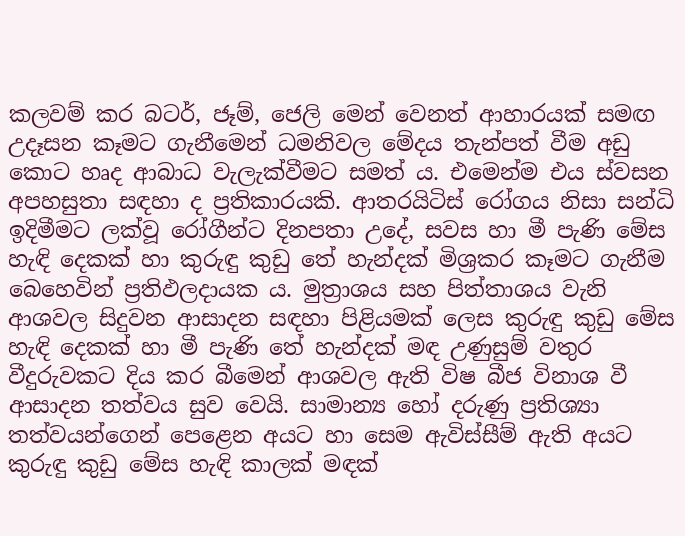කලවම් කර බටර්, ජෑම්, ජෙලි මෙන් වෙනත් ආහාරයක් සමඟ උදෑසන කෑමට ගැනීමෙන් ධමනිවල මේදය තැන්පත් වීම අඩු කොට හෘද ආබාධ වැලැක්වීමට සමත් ය. එමෙන්ම එය ස්වසන අපහසුතා සඳහා ද ප්‍රතිකාරයකි. ආතරයිටිස් රෝගය නිසා සන්ධි ඉදිමීමට ලක්වූ රෝගීන්ට දිනපතා උදේ, සවස හා මී පැණි මේස හැඳි දෙකක් හා කුරුඳු කුඩු තේ හැන්දක් මිශ්‍රකර කෑමට ගැනීම බෙහෙවින් ප්‍රතිඵලදායක ය. මුත්‍රාශය සහ පිත්තාශය වැනි ආශවල සිදුවන ආසාදන සඳහා පිළියමක් ලෙස කුරුඳු කුඩු මේස හැඳි දෙකක් හා මී පැණි තේ හැන්දක් මඳ උණුසුම් වතුර වීදුරුවකට දිය කර බීමෙන් ආශවල ඇති විෂ බීජ විනාශ වී ආසාදන තත්වය සුව වෙයි. සාමාන්‍ය හෝ දරුණු ප්‍රතිශ්‍යා තත්වයන්ගෙන් පෙළෙන අයට හා සෙම ඇවිස්සීම් ඇති අයට කුරුඳු කුඩු මේස හැඳි කාලක් මඳක්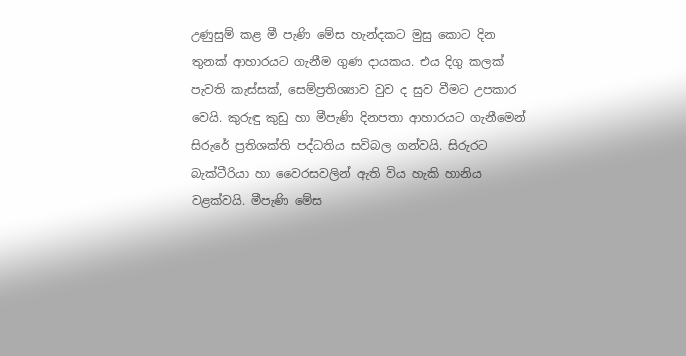උණුසුම් කළ මී පැණි මේස හැන්දකට මුසු කොට දින තුනක් ආහාරයට ගැනීම ගුණ දායකය. එය දිගු කලක් පැවති කැස්සක්, සෙම්ප්‍රතිශ්‍යාව වුව ද සුව වීමට උපකාර වෙයි. කුරුඳු කුඩු හා මීපැණි දිනපතා ආහාරයට ගැනීමෙන් සිරුරේ ප්‍රතිශක්ති පද්ධතිය සවිබල ගන්වයි. සිරුරට බැක්ටීරියා හා වෛරසවලින් ඇති විය හැකි හානිය වළක්වයි. මීපැණි මේස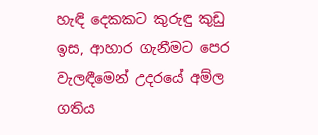හැඳි දෙකකට කුරුඳු කුඩු ඉස, ආහාර ගැනීමට පෙර වැලඳීමෙන් උදරයේ අම්ල ගතිය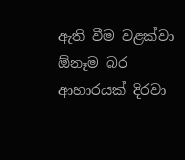ඇති වීම වළක්වා  ඕනෑම බර ආහාරයක් දිරවා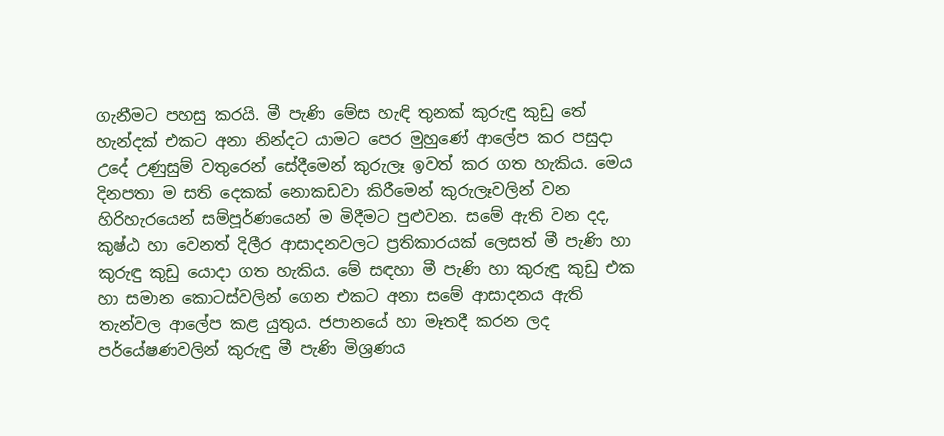ගැනීමට පහසු කරයි. මී පැණි මේස හැඳි තුනක් කුරුඳු කුඩු තේ හැන්දක් එකට අනා නින්දට යාමට පෙර මුහුණේ ආලේප කර පසුදා උදේ උණුසුම් වතුරෙන් සේදීමෙන් කුරුලෑ ඉවත් කර ගත හැකිය. මෙය දිනපතා ම සති දෙකක් නොකඩවා කිරීමෙන් කුරුලෑවලින් වන හිරිහැරයෙන් සම්පූර්ණයෙන් ම මිදීමට පුළුවන. සමේ ඇති වන දද, කුෂ්ඨ හා වෙනත් දිලීර ආසාදනවලට ප්‍රතිකාරයක් ලෙසත් මී පැණි හා කුරුඳු කුඩු යොදා ගත හැකිය. මේ සඳහා මී පැණි හා කුරුඳු කුඩු එක හා සමාන කොටස්වලින් ගෙන එකට අනා සමේ ආසාදනය ඇති තැන්වල ආලේප කළ යුතුය. ජපානයේ හා මෑතදී කරන ලද පර්යේෂණවලින් කුරුඳු මී පැණි මිශ්‍රණය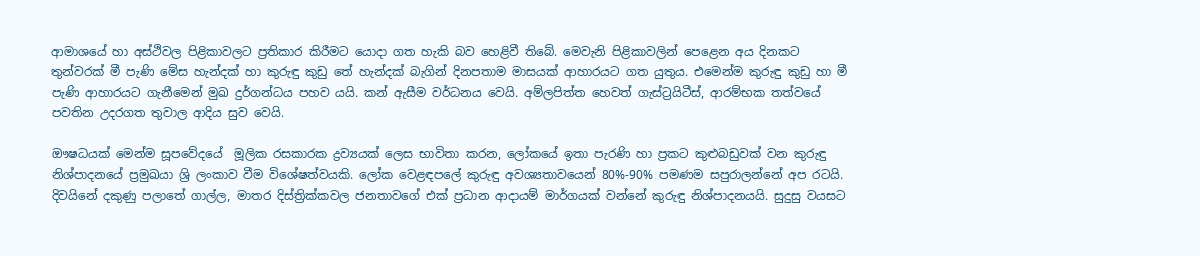ආමාශයේ හා අස්ථිවල පිළිකාවලට ප්‍රතිකාර කිරීමට යොදා ගත හැකි බව හෙළිවී තිබේ. මෙවැනි පිළිකාවලින් පෙළෙන අය දිනකට තුන්වරක් මී පැණි මේස හැන්දක් හා කුරුඳු කුඩු තේ හැන්දක් බැගින් දිනපතාම මාසයක් ආහාරයට ගත යුතුය. එමෙන්ම කුරුඳු කුඩු හා මී පැණි ආහාරයට ගැනීමෙන් මුඛ දුර්ගන්ධය පහව යයි. කන් ඇසීම වර්ධනය වෙයි. අම්ලපිත්ත හෙවත් ගැස්ට්‍රයිටීස්, ආරම්භක තත්වයේ පවතින උදරගත තුවාල ආදිය සුව වෙයි.

ඖෂධයක් මෙන්ම සූපවේදයේ  මූලික රසකාරක ද්‍රව්‍යයක් ලෙස භාවිතා කරන, ලෝකයේ ඉතා පැරණි හා ප්‍රකට කුළුබඩුවක් වන කුරුඳු නිශ්පාදනයේ ප්‍රමුඛයා ශ්‍රි ලංකාව වීම විශේෂත්වයකි. ලෝක වෙළඳපලේ කුරුඳු අවශ්‍යතාවයෙන් 80%-90% පමණම සපුරාලන්නේ අප රටයි. දිවයිනේ දකුණු පලාතේ ගාල්ල, මාතර දිස්ත්‍රික්කවල ජනතාවගේ එක් ප්‍රධාන ආදායම් මාර්ගයක් වන්නේ කුරුඳු නිශ්පාදනයයි. සුදුසු වයසට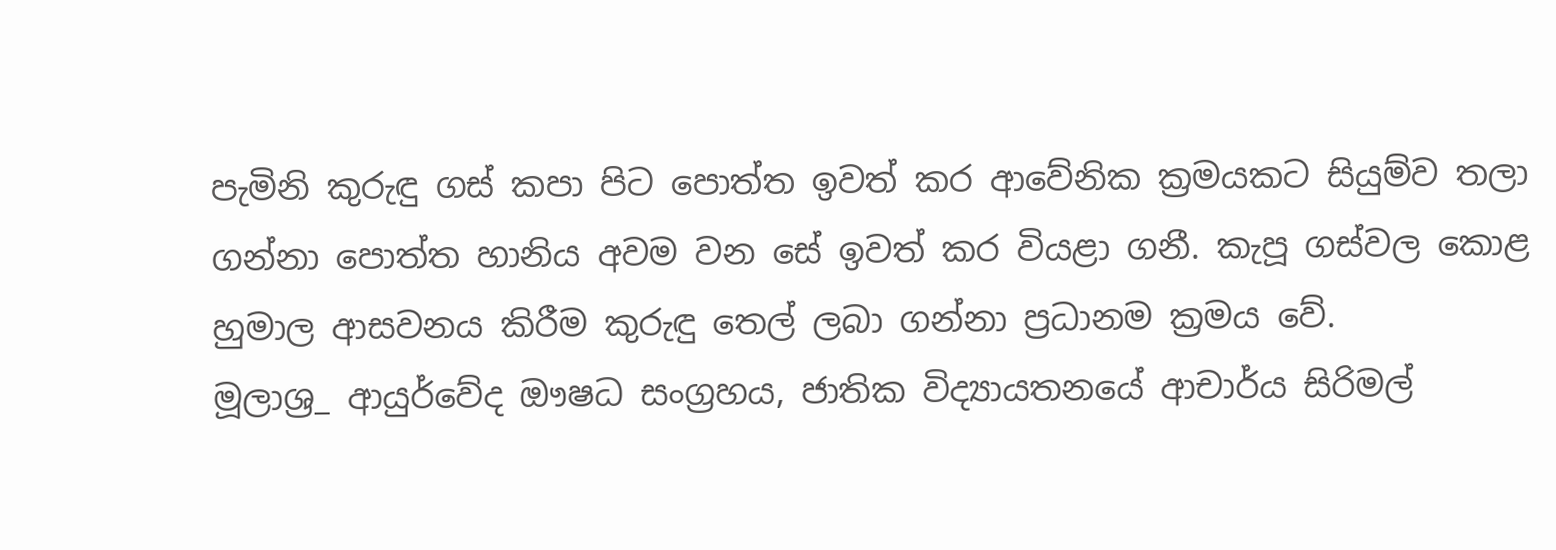පැමිනි කුරුඳු ගස් කපා පිට පොත්ත ඉවත් කර ආවේනික ක්‍රමයකට සියුම්ව තලා ගන්නා පොත්ත හානිය අවම වන සේ ඉවත් කර වියළා ගනී. කැපූ ගස්වල කොළ හුමාල ආසවනය කිරීම කුරුඳු තෙල් ලබා ගන්නා ප්‍රධානම ක්‍රමය වේ.
මූලාශ්‍ර_ ආයුර්වේද ඖෂධ සංග්‍රහය, ජාතික විද්‍යායතනයේ ආචාර්ය සිරිමල්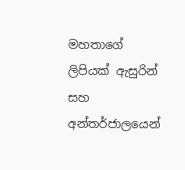මහතාගේ ලිපියක් ඇසුරින් සහ අන්තර්ජාලයෙන්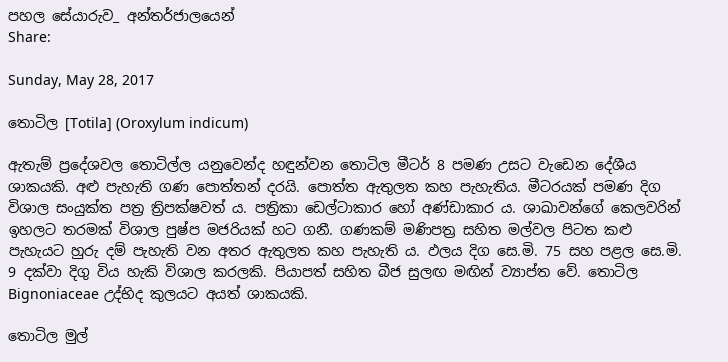පහල සේයාරුව_ අන්තර්ජාලයෙන්
Share:

Sunday, May 28, 2017

තොටිල [Totila] (Oroxylum indicum)

ඇතැම් ප්‍රදේශවල තොටිල්ල යනුවෙන්ද හඳුන්වන තොටිල මීටර් 8 පමණ උසට වැඩෙන දේශීය ශාකයකි. අළු පැහැති ගණ පොත්තන් දරයි. පොත්ත ඇතුලත කහ පැහැතිය. මීටරයක් පමණ දිග විශාල සංයුක්ත පත්‍ර ත්‍රිපක්ෂවත් ය. පත්‍රිකා ඩෙල්ටාකාර හෝ අණ්ඩාකාර ය. ශාඛාවන්ගේ කෙලවරින් ඉහලට තරමක් විශාල පුෂ්ප මජරියක් හට ගනී. ගණකම් මණිපත්‍ර සහිත මල්වල පිටත කළු පැහැයට හුරු දම් පැහැති වන අතර ඇතුලත කහ පැහැති ය. ඵලය දිග සෙ.මි. 75 සහ පළල සෙ.මි. 9 දක්වා දිගු විය හැකි විශාල කරලකි. පියාපත් සහිත බීජ සුලඟ මඟින් ව්‍යාප්ත වේ. තොටිල Bignoniaceae උද්භිද කුලයට අයත් ශාකයකි.

තොටිල මුල්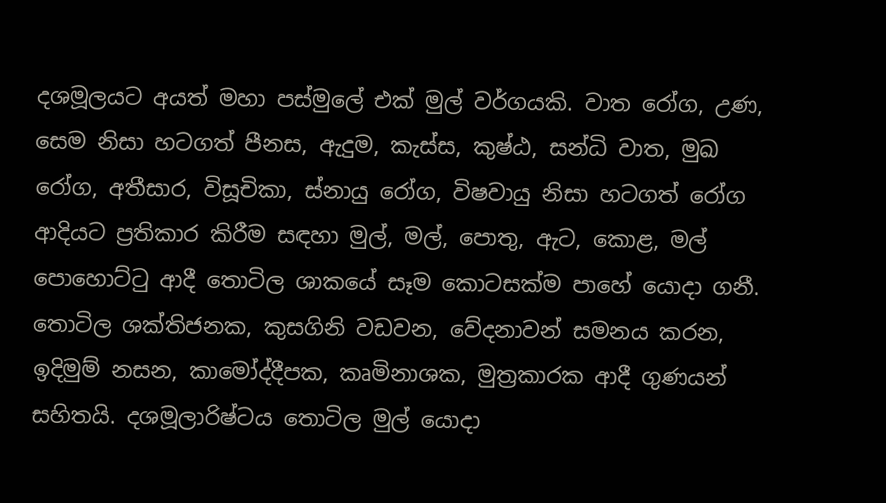දශමූලයට අයත් මහා පස්මුලේ එක් මුල් වර්ගයකි. වාත රෝග, උණ, සෙම නිසා හටගත් පීනස, ඇදුම, කැස්ස, කුෂ්ඨ, සන්ධි වාත, මුඛ රෝග, අතීසාර, විසූචිකා, ස්නායු රෝග, විෂවායු නිසා හටගත් රෝග ආදියට ප්‍රතිකාර කිරීම සඳහා මුල්, මල්, පොතු, ඇට, කොළ, මල් පොහොට්ටු ආදී තොටිල ශාකයේ සෑම කොටසක්ම පාහේ යොදා ගනී. තොටිල ශක්තිජනක, කුසගිනි වඩවන, වේදනාවන් සමනය කරන, ඉදිමුම් නසන, කාමෝද්දීපක, කෘමිනාශක, මුත්‍රකාරක ආදී ගුණයන් සහිතයි. දශමූලාරිෂ්ටය තොටිල මුල් යොදා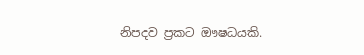නිපදව ප්‍රකට ඖෂධයකි.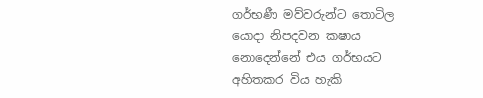ගර්භණී මව්වරුන්ට තොටිල යොදා නිපදවන කෂාය නොදෙන්නේ එය ගර්භයට අහිතකර විය හැකි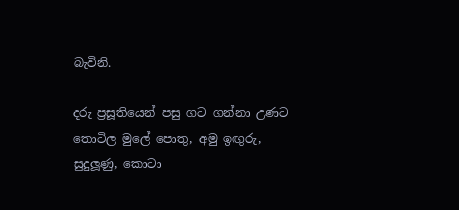බැවිනි.

දරු ප්‍රසූතියෙන් පසු ගට ගන්නා උණට තොටිල මුලේ පොතු, අමු ඉඟුරු, සුදුලූණු, කොටා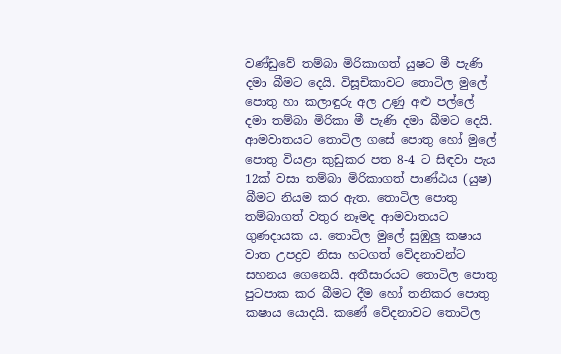වණ්ඩුවේ තම්බා මිරිකාගත් යුෂට මී පැණි දමා බීමට දෙයි. විසූචිකාවට තොටිල මුලේ පොතු හා කලාඳුරු අල උණු අළු පල්ලේ දමා තම්බා මිරිකා මී පැණි දමා බීමට දෙයි. ආමවාතයට තොටිල ගසේ පොතු හෝ මුලේ පොතු වියළා කුඩුකර පත 8-4 ට සිඳවා පැය 12ක් වසා තම්බා මිරිකාගත් පාණ්ඨය (යුෂ) බීමට නියම කර ඇත. තොටිල පොතු තම්බාගත් වතුර නෑමද ආමවාතයට ගුණදායක ය. තොටිල මුලේ සුඹුලු කෂාය  වාත උපද්‍රව නිසා හටගත් වේදනාවන්ට සහනය ගෙනෙයි. අතීසාරයට තොටිල පොතු පුටපාක කර බීමට දීම හෝ තනිකර පොතු කෂාය යොදයි. කණේ වේදනාවට තොටිල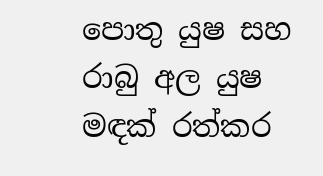පොතු යුෂ සහ රාබු අල යුෂ මඳක් රත්කර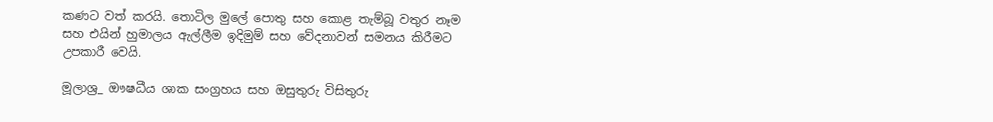කණට වත් කරයි. තොටිල මුලේ පොතු සහ කොළ තැම්බූ වතුර නෑම සහ එයින් හුමාලය ඇල්ලීම ඉදිමුම් සහ වේදනාවන් සමනය කිරීමට උපකාරී වෙයි.

මූලාශ්‍ර_ ඖෂධීය ශාක සංග්‍රහය සහ ඔසුතුරු විසිතුරු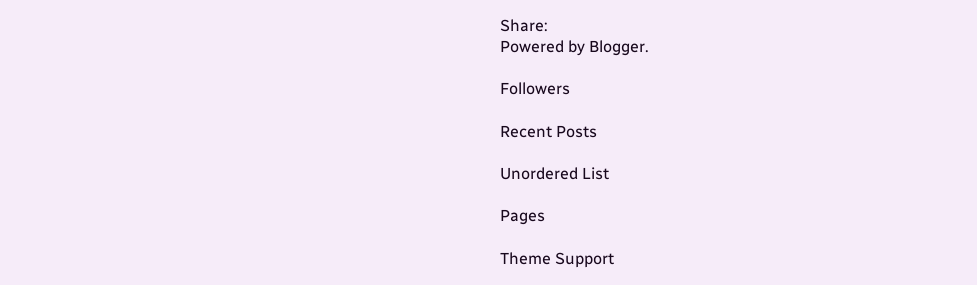Share:
Powered by Blogger.

Followers

Recent Posts

Unordered List

Pages

Theme Support